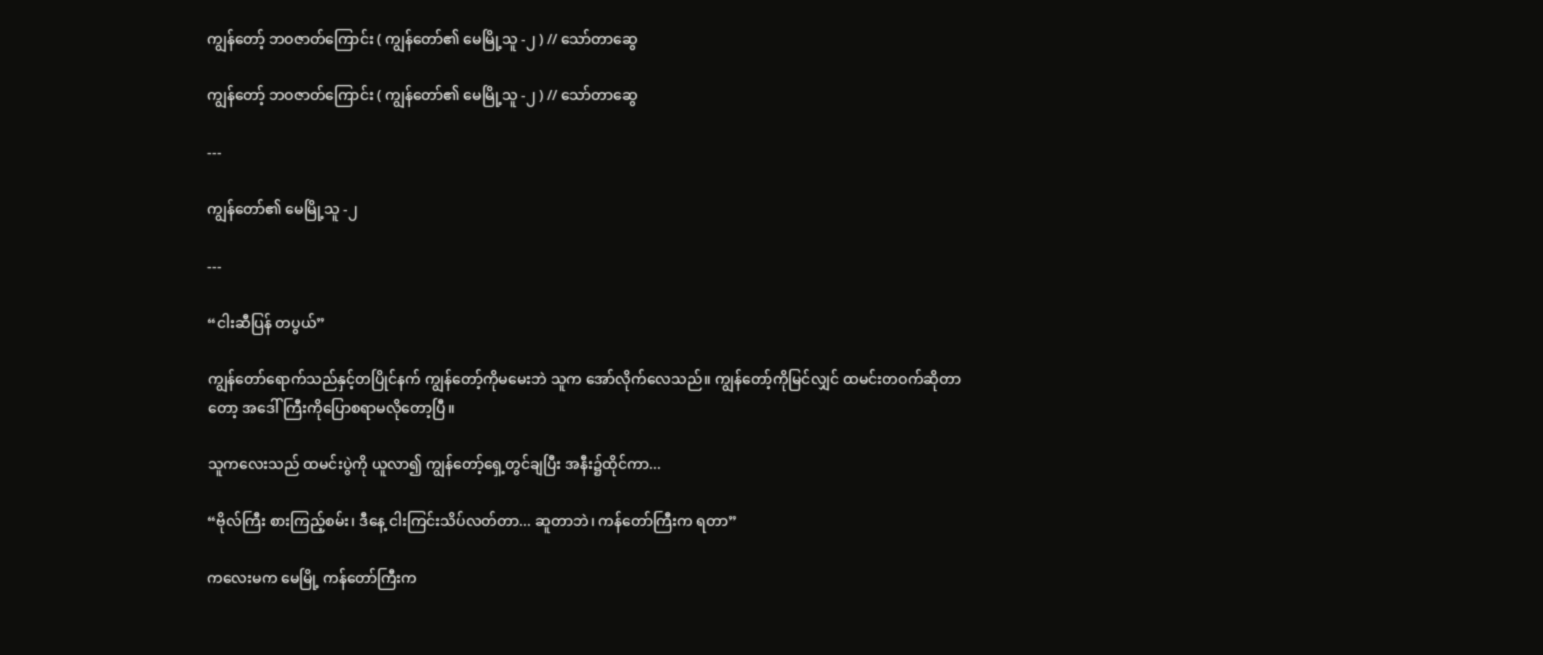ကျွန်တော့် ဘဝဇာတ်ကြောင်း ( ကျွန်တော်၏ မေမြို့သူ -၂ ) // သော်တာဆွေ

ကျွန်တော့် ဘဝဇာတ်ကြောင်း ( ကျွန်တော်၏ မေမြို့သူ -၂ ) // သော်တာဆွေ

---

ကျွန်တော်၏ မေမြို့သူ -၂

---

“ငါးဆီပြန် တပွယ်”

ကျွန်တော်ရောက်သည်နှင့်တပြိုင်နက် ကျွန်တော့်ကိုမမေးဘဲ သူက အော်လိုက်လေသည်။ ကျွန်တော့်ကိုမြင်လျှင် ထမင်းတဝက်ဆိုတာတော့ အဒေါ်ကြီးကိုပြောစရာမလိုတော့ပြီ။

သူကလေးသည် ထမင်းပွဲကို ယူလာ၍ ကျွန်တော့်ရှေ့တွင်ချပြီး အနီး၌ထိုင်ကာ...

“ဗိုလ်ကြီး စားကြည့်စမ်း၊ ဒီနေ့ ငါးကြင်းသိပ်လတ်တာ... ဆူတာဘဲ၊ ကန်တော်ကြီးက ရတာ”

ကလေးမက မေမြို့ ကန်တော်ကြီးက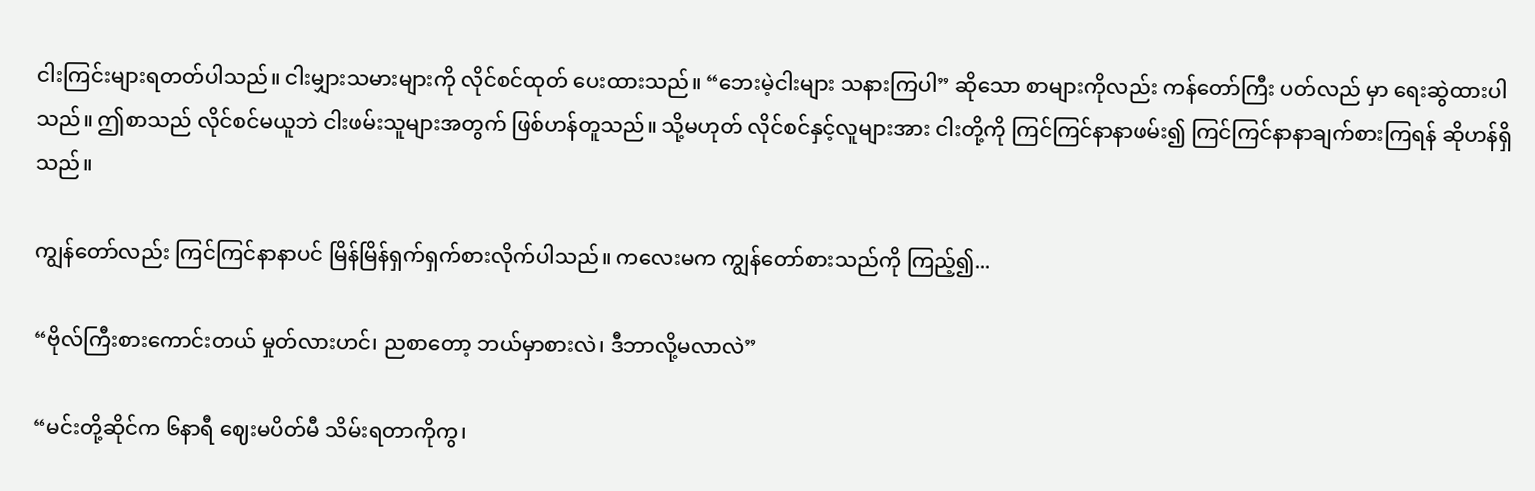ငါးကြင်းများရတတ်ပါသည်။ ငါးမျှားသမားများကို လိုင်စင်ထုတ် ပေးထားသည်။ “ဘေးမဲ့ငါးများ သနားကြပါ” ဆိုသော စာများကိုလည်း ကန်တော်ကြီး ပတ်လည် မှာ ရေးဆွဲထားပါသည်။ ဤစာသည် လိုင်စင်မယူဘဲ ငါးဖမ်းသူများအတွက် ဖြစ်ဟန်တူသည်။ သို့မဟုတ် လိုင်စင်နှင့်လူများအား ငါးတို့ကို ကြင်ကြင်နာနာဖမ်း၍ ကြင်ကြင်နာနာချက်စားကြရန် ဆိုဟန်ရှိသည်။

ကျွန်တော်လည်း ကြင်ကြင်နာနာပင် မြိန်မြိန်ရှက်ရှက်စားလိုက်ပါသည်။ ကလေးမက ကျွန်တော်စားသည်ကို ကြည့်၍...

“ဗိုလ်ကြီးစားကောင်းတယ် မှုတ်လားဟင်၊ ညစာတော့ ဘယ်မှာစားလဲ၊ ဒီဘာလို့မလာလဲ”

“မင်းတို့ဆိုင်က ၆နာရီ ဈေးမပိတ်မီ သိမ်းရတာကိုကွ၊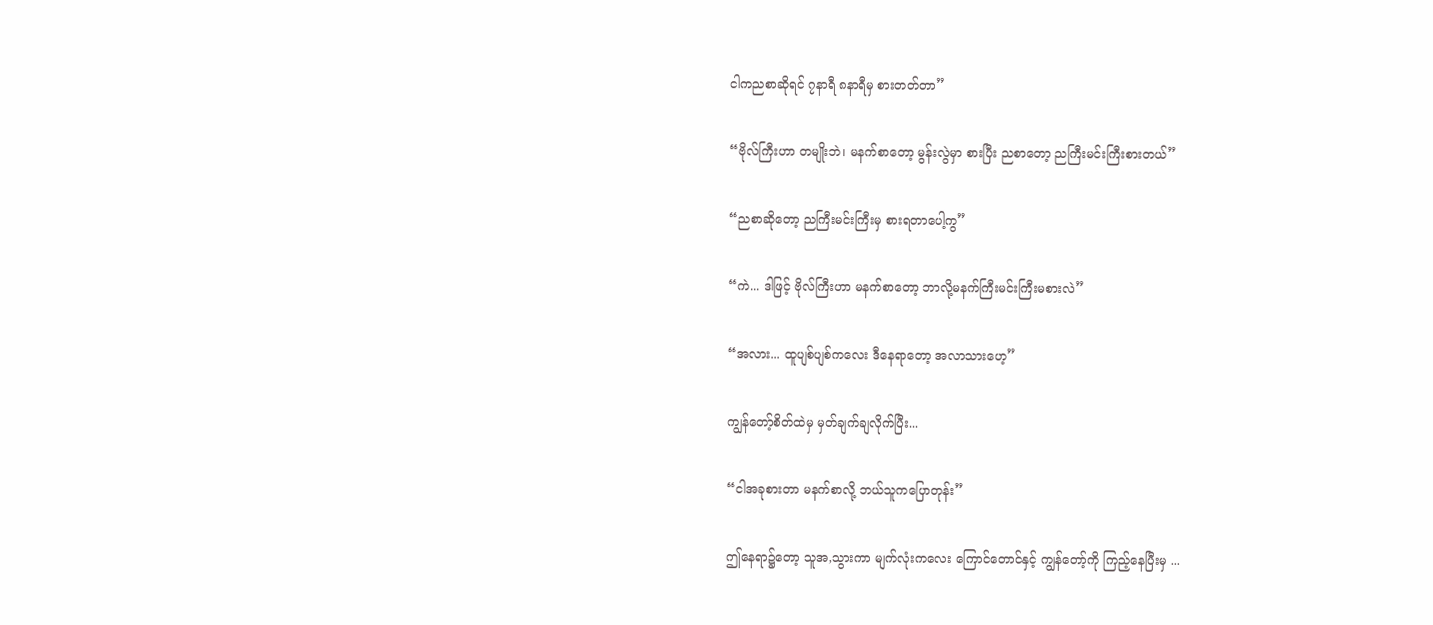ငါကညစာဆိုရင် ၇နာရီ ၈နာရီမှ စားတတ်တာ”

“ဗိုလ်ကြီးဟာ တမျိုးဘဲ၊ မနက်စာတော့ မွန်းလွဲမှာ စားပြီး ညစာတော့ ညကြီးမင်းကြီးစားတယ်”

“ညစာဆိုတော့ ညကြီးမင်းကြီးမှ စားရတာပေါ့ကွ”

“ကဲ... ဒါဖြင့် ဗိုလ်ကြီးဟာ မနက်စာတော့ ဘာလို့မနက်ကြီးမင်းကြီးမစားလဲ”

“အလား... ထူပျစ်ပျစ်ကလေး ဒီနေရာတော့ အလာသားဟေ့”

ကျွန်တော့်စိတ်ထဲမှ မှတ်ချက်ချလိုက်ပြီး...

“ငါအခုစားတာ မနက်စာလို့ ဘယ်သူကပြောတုန်း”

ဤနေရာ၌တော့ သူအ,သွားကာ မျက်လုံးကလေး ကြောင်တောင်နှင့် ကျွန်တော့်ကို ကြည့်နေပြီးမှ ...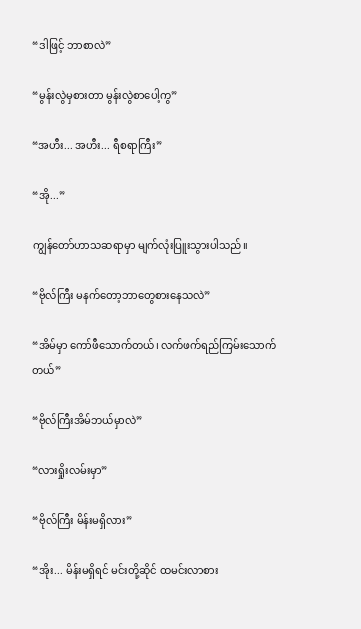“ဒါဖြင့် ဘာစာလဲ”

“မွန်းလွဲမှစားတာ မွန်းလွဲစာပေါ့ကွ”

“အဟီး... အဟီး... ရီစရာကြီး”

“အို...”

ကျွန်တော်ဟာသဆရာမှာ မျက်လုံးပြူးသွားပါသည်။

“ဗိုလ်ကြီး မနက်တော့ဘာတွေစားနေသလဲ”

“အိမ်မှာ ကော်ဖီသောက်တယ်၊ လက်ဖက်ရည်ကြမ်းသောက်တယ်”

“ဗိုလ်ကြီးအိမ်ဘယ်မှာလဲ”

“လားရှိုးလမ်းမှာ”

“ဗိုလ်ကြီး မိန်းမရှိလား”

“အိုး... မိန်းမရှိရင် မင်းတို့ဆိုင် ထမင်းလာစား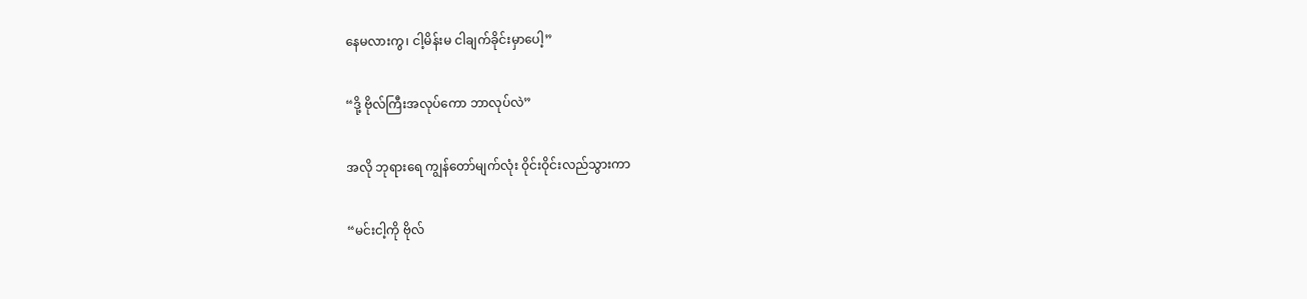နေမလားကွ၊ ငါ့မိန်းမ ငါချက်ခိုင်းမှာပေါ့”

“ဒို့ ဗိုလ်ကြီးအလုပ်ကော ဘာလုပ်လဲ”

အလို ဘုရားရေ ကျွန်တော်မျက်လုံး ဝိုင်းဝိုင်းလည်သွားကာ

“မင်းငါ့ကို ဗိုလ်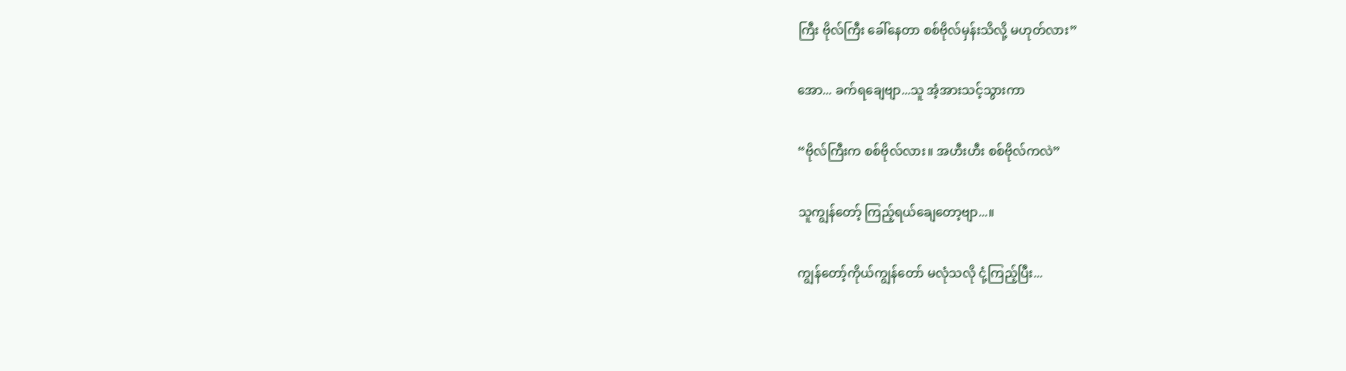ကြီး ဗိုလ်ကြီး ခေါ်နေတာ စစ်ဗိုလ်မှန်းသိလို့ မဟုတ်လား”

အော... ခက်ရချေဗျာ...သူ အံ့အားသင့်သွားကာ

“ဗိုလ်ကြီးက စစ်ဗိုလ်လား။ အဟီးဟီး စစ်ဗိုလ်ကလဲ”

သူကျွန်တော့် ကြည့်ရယ်ချေတော့ဗျာ...။

ကျွန်တော့်ကိုယ်ကျွန်တော် မလုံသလို ငုံ့ကြည့်ပြီး...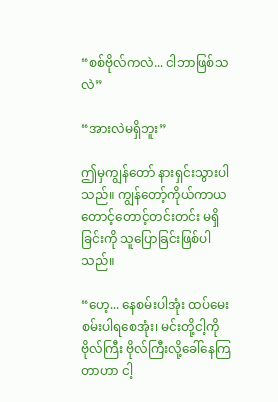“စစ်ဗိုလ်ကလဲ... ငါဘာဖြစ်သလဲ”

“အားလဲမရှိဘူး”

ဤမှကျွန်တော် နားရှင်းသွားပါသည်။ ကျွန်တော့်ကိုယ်ကာယ တောင့်တောင့်တင်းတင်း မရှိခြင်းကို သူပြောခြင်းဖြစ်ပါသည်။

“ဟေ့... နေစမ်းပါအုံး ထပ်မေးစမ်းပါရစေအုံး၊ မင်းတို့ငါ့ကို ဗိုလ်ကြီး ဗိုလ်ကြီးလို့ခေါ်နေကြ တာဟာ ငါ့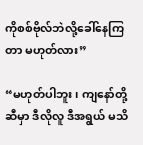ကိုစစ်ဗိုလ်ဘဲလို့ခေါ်နေကြတာ မဟုတ်လား”

“မဟုတ်ပါဘူး၊ ကျနော်တို့ဆီမှာ ဒီလိုလူ ဒီအရွယ် မသိ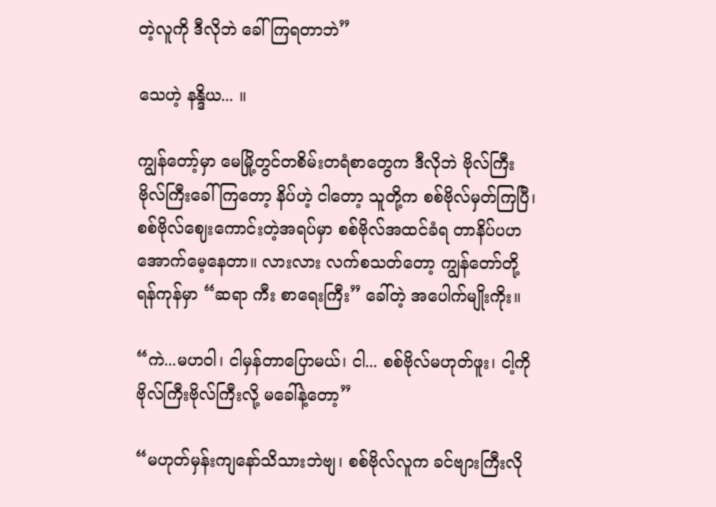တဲ့လူကို ဒီလိုဘဲ ခေါ်ကြရတာဘဲ”

သေဟဲ့ နန္ဒိယ... ။

ကျွန်တော့်မှာ မေမြို့တွင်တစိမ်းတရံစာတွေက ဒီလိုဘဲ ဗိုလ်ကြီး ဗိုလ်ကြီးခေါ်ကြတော့ နိပ်ဟဲ့ ငါတော့ သူတို့က စစ်ဗိုလ်မှတ်ကြပြီ၊ စစ်ဗိုလ်ဈေးကောင်းတဲ့အရပ်မှာ စစ်ဗိုလ်အထင်ခံရ တာနိပ်ပဟ အောက်မေ့နေတာ။ လားလား လက်စသတ်တော့ ကျွန်တော်တို့ ရန်ကုန်မှာ “ဆရာ ကီး စာရေးကြီး” ခေါ်တဲ့ အပေါက်မျိုးကိုး။

“ကဲ...မဟဝါ၊ ငါမှန်တာပြောမယ်၊ ငါ... စစ်ဗိုလ်မဟုတ်ဖူး၊ ငါ့ကိုဗိုလ်ကြီးဗိုလ်ကြီးလို့ မခေါ်နဲ့တော့”

“မဟုတ်မှန်းကျနော်သိသားဘဲဗျ၊ စစ်ဗိုလ်လူက ခင်ဗျားကြီးလို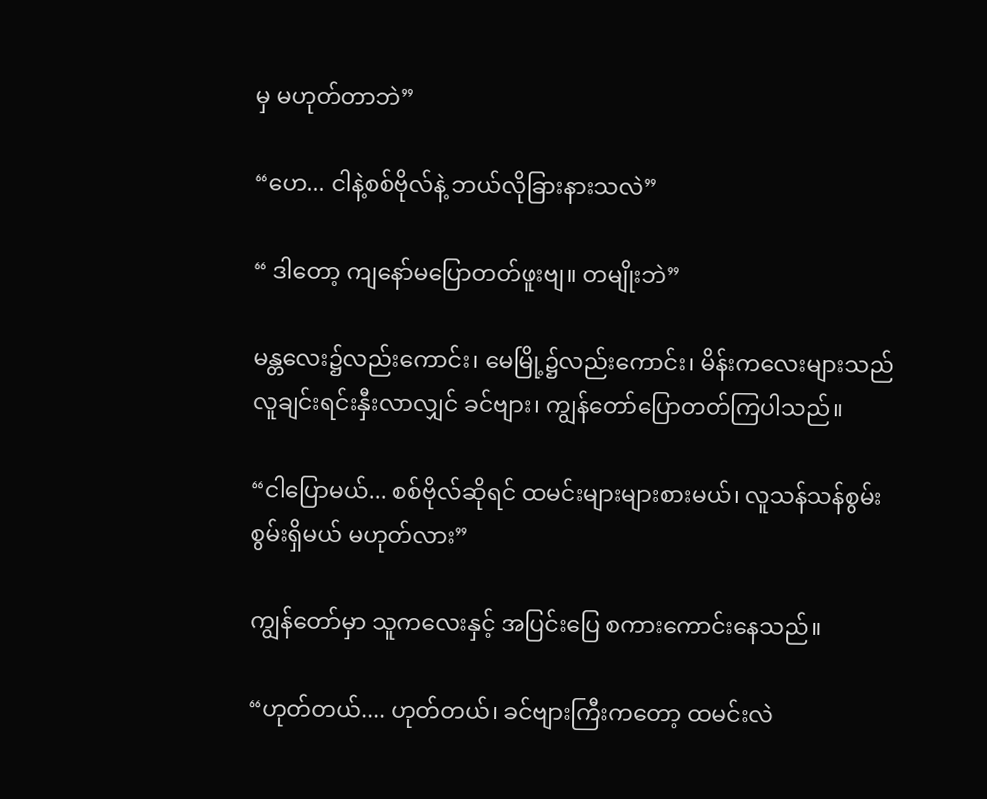မှ မဟုတ်တာဘဲ”

“ဟေ... ငါနဲ့စစ်ဗိုလ်နဲ့ ဘယ်လိုခြားနားသလဲ”

“ ဒါတော့ ကျနော်မပြောတတ်ဖူးဗျ။ တမျိုးဘဲ”

မန္တလေး၌လည်းကောင်း၊ မေမြို့၌လည်းကောင်း၊ မိန်းကလေးများသည် လူချင်းရင်းနှီးလာလျှင် ခင်ဗျား၊ ကျွန်တော်ပြောတတ်ကြပါသည်။

“ငါပြောမယ်... စစ်ဗိုလ်ဆိုရင် ထမင်းများများစားမယ်၊ လူသန်သန်စွမ်းစွမ်းရှိမယ် မဟုတ်လား”

ကျွန်တော်မှာ သူကလေးနှင့် အပြင်းပြေ စကားကောင်းနေသည်။

“ဟုတ်တယ်.... ဟုတ်တယ်၊ ခင်ဗျားကြီးကတော့ ထမင်းလဲ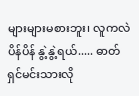များများမစားဘူး၊ လူကလဲ ပိန်ပိန် နွဲ့နွဲ့ရယ်..... ဓာတ်ရှင်မင်းသားလို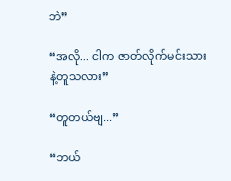ဘဲ”

“အလို... ငါက ဇာတ်လိုက်မင်းသားနဲ့တူသလား”

“တူတယ်ဗျ...”

“ဘယ်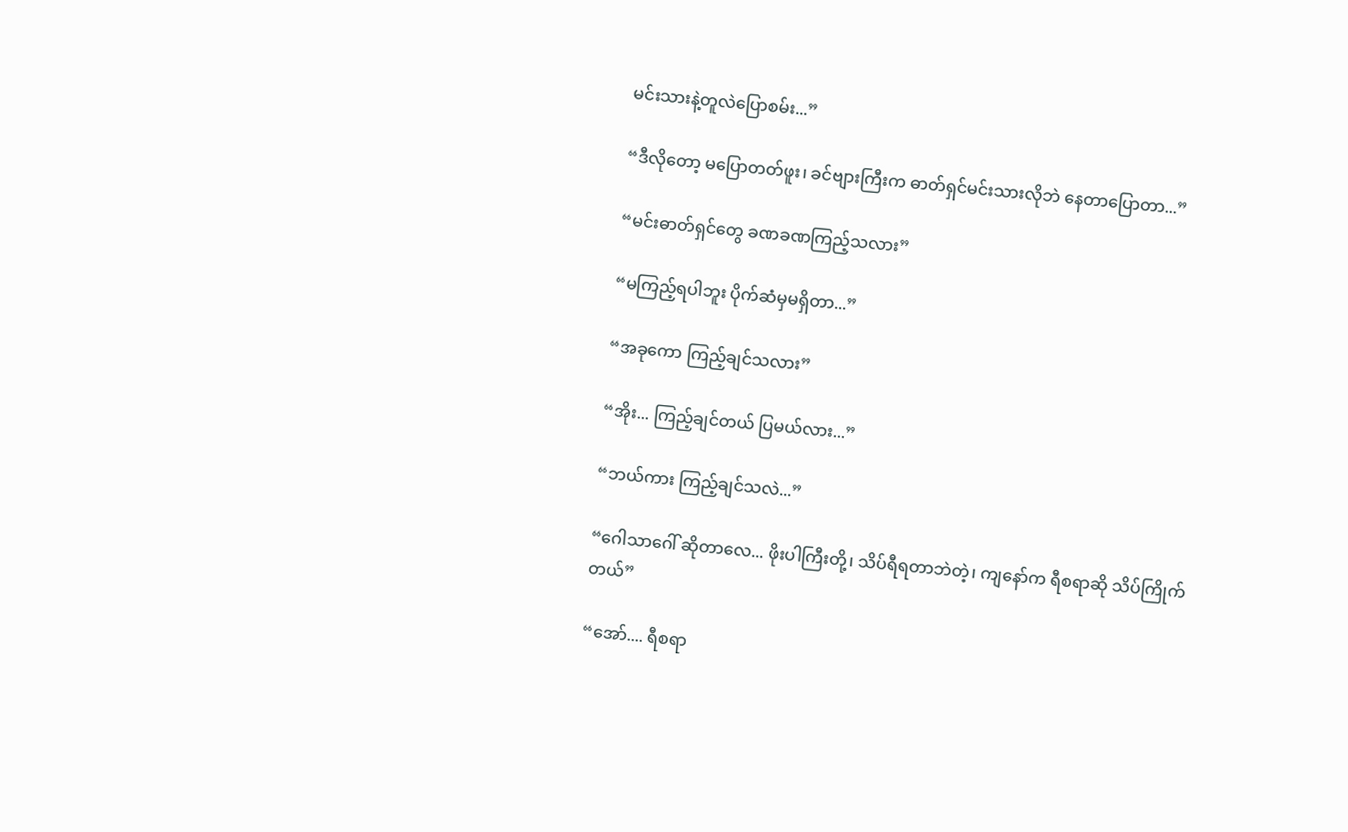မင်းသားနဲ့တူလဲပြောစမ်း...”

“ဒီလိုတော့ မပြောတတ်ဖူး၊ ခင်ဗျားကြီးက ဓာတ်ရှင်မင်းသားလိုဘဲ နေတာပြောတာ...”

“မင်းဓာတ်ရှင်တွေ ခဏခဏကြည့်သလား”

“မကြည့်ရပါဘူး ပိုက်ဆံမှမရှိတာ...”

“အခုကော ကြည့်ချင်သလား”

“အိုး... ကြည့်ချင်တယ် ပြမယ်လား...”

“ဘယ်ကား ကြည့်ချင်သလဲ...”

“ဂေါသာဂေါ် ဆိုတာလေ... ဖိုးပါကြီးတို့၊ သိပ်ရီရတာဘဲတဲ့၊ ကျနော်က ရီစရာဆို သိပ်ကြိုက်တယ်”

“အော်.... ရီစရာ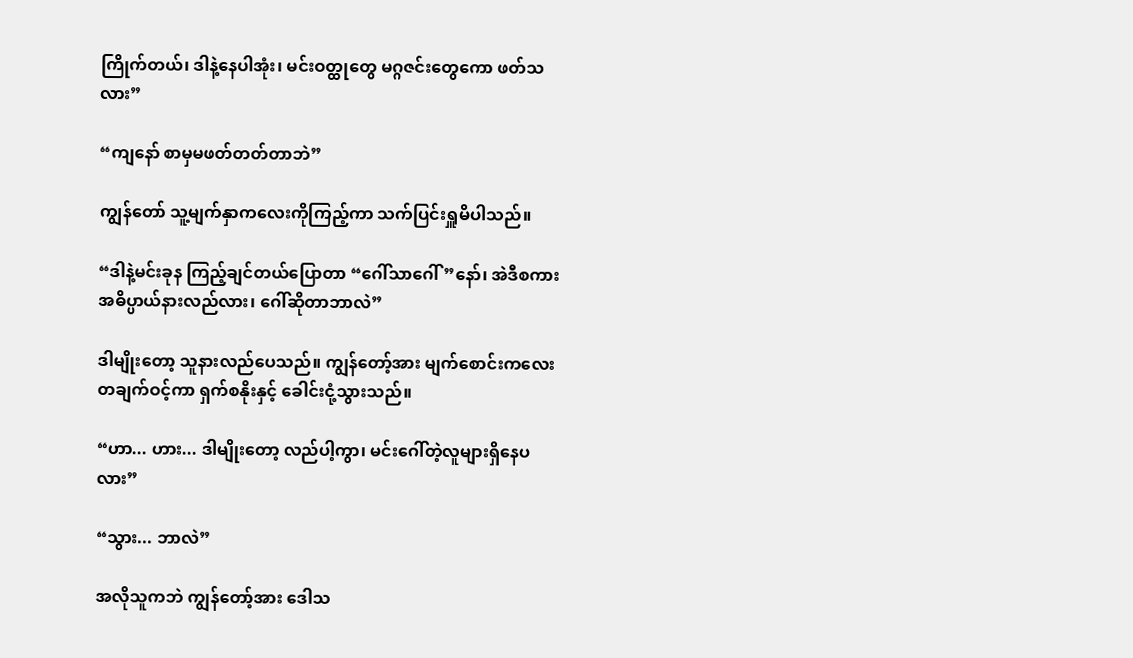ကြိုက်တယ်၊ ဒါနဲ့နေပါအုံး၊ မင်းဝတ္ထုတွေ မဂ္ဂဇင်းတွေကော ဖတ်သလား”

“ကျနော် စာမှမဖတ်တတ်တာဘဲ”

ကျွန်တော် သူ့မျက်နှာကလေးကိုကြည့်ကာ သက်ပြင်းရှူမိပါသည်။

“ဒါနဲ့မင်းခုန ကြည့်ချင်တယ်ပြောတာ “ဂေါ်သာဂေါ်”နော်၊ အဲဒီစကားအဓိပ္ပာယ်နားလည်လား၊ ဂေါ်ဆိုတာဘာလဲ”

ဒါမျိုးတော့ သူနားလည်ပေသည်။ ကျွန်တော့်အား မျက်စောင်းကလေး တချက်ဝင့်ကာ ရှက်စနိုးနှင့် ခေါင်းငုံ့သွားသည်။

“ဟာ... ဟား... ဒါမျိုးတော့ လည်ပါ့ကွာ၊ မင်းဂေါ်တဲ့လူများရှိနေပလား”

“သွား... ဘာလဲ”

အလိုသူကဘဲ ကျွန်တော့်အား ဒေါသ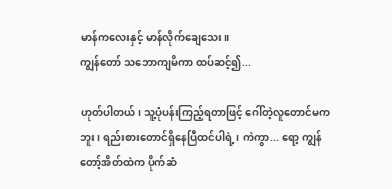မာန်ကလေးနှင့် မာန်လိုက်ချေသေး။
ကျွန်တော် သဘောကျမိကာ ထပ်ဆင့်၍...

ဟုတ်ပါတယ်၊ သူ့ပုံပန်းကြည့်ရတာဖြင့် ဂေါ်တဲ့လူတောင်မကဘူး၊ ရည်းစားတောင်ရှိနေပြီထင်ပါရဲ့၊ ကဲကွာ... ရော့ ကျွန်တော့်အိတ်ထဲက ပိုက်ဆံ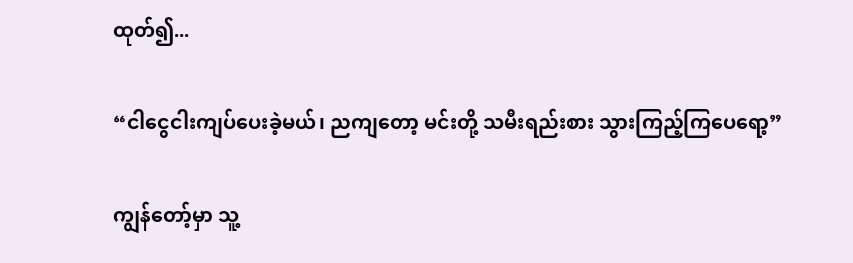ထုတ်၍...

“ငါငွေငါးကျပ်ပေးခဲ့မယ်၊ ညကျတော့ မင်းတို့ သမီးရည်းစား သွားကြည့်ကြပေရော့”

ကျွန်တော့်မှာ သူ့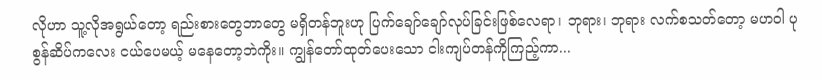လိုဟာ သူ့လိုအရွယ်တော့ ရည်းစားတွေဘာတွေ မရှိတန်ဘူးဟု ပြက်ချော်ချော်လုပ်ခြင်းဖြစ်လေရာ၊ ဘုရား၊ ဘုရား လက်စသတ်တော့ မဟဝါ ပုစွန်ဆိပ်ကလေး ငယ်ပေမယ့် မနေတော့ဘဲကိုး။ ကျွန်တော်ထုတ်ပေးသော ငါးကျပ်တန်ကိုကြည့်ကာ...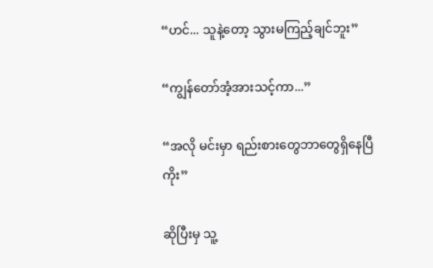“ဟင်... သူနဲ့တော့ သွားမကြည့်ချင်ဘူး”

“ကျွန်တော်အံ့အားသင့်ကာ...”

“အလို မင်းမှာ ရည်းစားတွေဘာတွေရှိနေပြီကိုး”

ဆိုပြီးမှ သူ့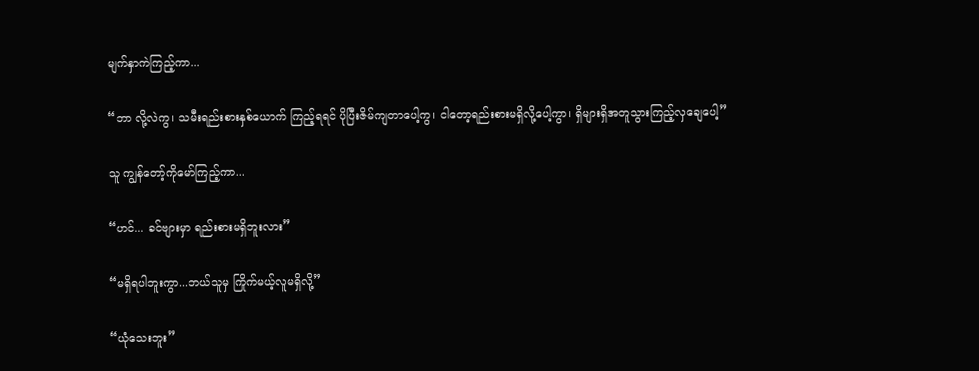မျက်နှာကဲကြည့်ကာ...

“ဘာ လို့လဲကွ၊ သမီးရည်းစားနှစ်ယောက် ကြည့်ရရင် ပိုပြီးဇိမ်ကျတာပေါ့ကွ၊ ငါတော့ရည်းစားမရှိလို့ပေါ့ကွာ၊ ရှိများရှိအတူသွားကြည့်လှချေပေါ့”

သူ ကျွန်တော့်ကိုမော်ကြည့်ကာ...

“ဟင်... ခင်ဗျားမှာ ရည်းစားမရှိဘူးလား”

“မရှိရပါဘူးကွာ...ဘယ်သူမှ ကြိုက်မယ့်လူမရှိလို့”

“ယုံသေးဘူး”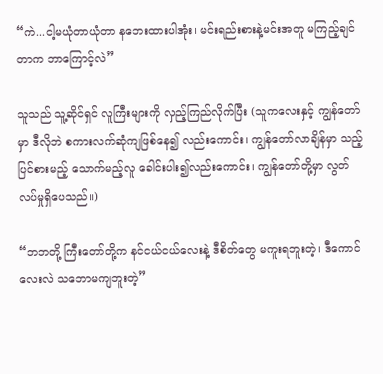“ကဲ...ငါ့မယုံတာယုံတာ နဘေးထားပါအုံး၊ မင်းရည်းစားနဲ့မင်းအတူ မကြည့်ချင်တာက ဘာကြောင့်လဲ”

သူသည် သူ့ဆိုင်ရှင် လူကြီးများကို လှည့်ကြည်လိုက်ပြီး (သူကလေးနှင့် ကျွန်တော်မှာ ဒီလိုဘဲ စကားလက်ဆုံကျဖြစ်နေ၍ လည်းကောင်း၊ ကျွန်တော်လာချိန်မှာ သည့်ပြင်စားမည့် သောက်မည့်လူ ခေါင်းပါး၍လည်းကောင်း၊ ကျွန်တော်တို့မှာ လွတ်လပ်မှုရှိပေသည်။)

“ဘဘတို့ ကြီးတော်တို့က နင်ငယ်ငယ်လေးနဲ့ ဒီစိတ်တွေ မကူးရဘူးတဲ့၊ ဒီကောင်လေးလဲ သဘောမကျဘူးတဲ့”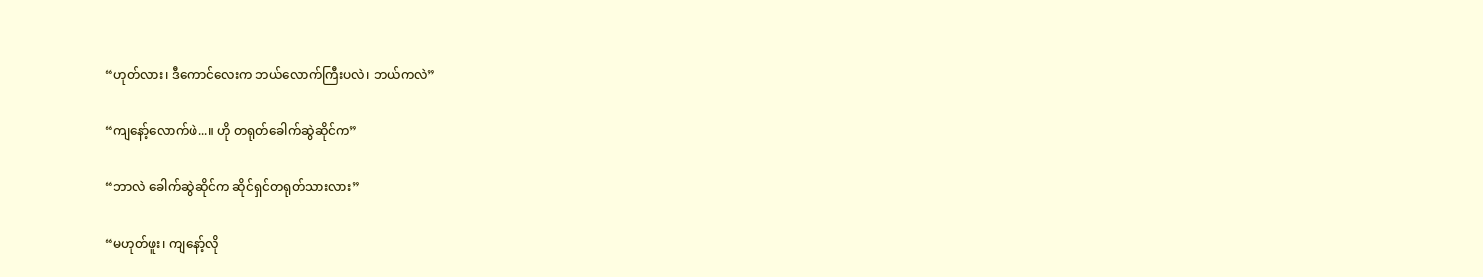“ဟုတ်လား၊ ဒီကောင်လေးက ဘယ်လောက်ကြီးပလဲ၊ ဘယ်ကလဲ”

“ကျနော့်လောက်ဖဲ...။ ဟို တရုတ်ခေါက်ဆွဲဆိုင်က”

“ဘာလဲ ခေါက်ဆွဲဆိုင်က ဆိုင်ရှင်တရုတ်သားလား”

“မဟုတ်ဖူး၊ ကျနော့်လို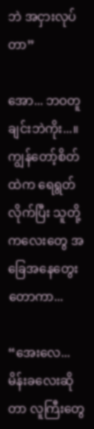ဘဲ အငှားလုပ်တာ”

အော... ဘဝတူချင်းဘဲကိုး...။
ကျွန်တော့်စိတ်ထဲက ရေရွတ်လိုက်ပြီး သူတို့ကလေးတွေ အခြေအနေတွေးတောကာ...

“အေးလေ... မိန်းခလေးဆိုတာ လူကြီးတွေ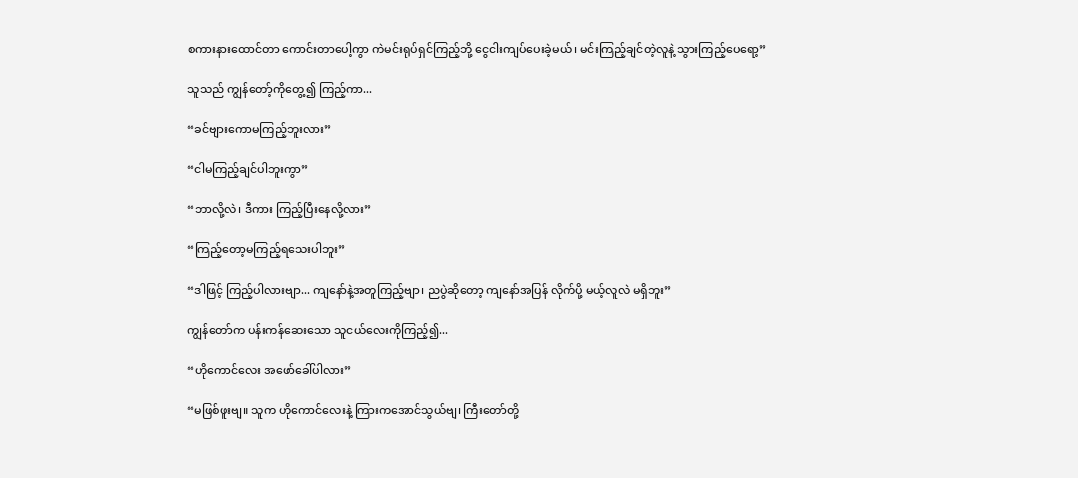စကားနားထောင်တာ ကောင်းတာပေါ့ကွာ ကဲမင်းရုပ်ရှင်ကြည့်ဘို့ ငွေငါးကျပ်ပေးခဲ့မယ်၊ မင်းကြည့်ချင်တဲ့လူနဲ့ သွားကြည့်ပေရော့”

သူသည် ကျွန်တော့်ကိုတွေ့၍ ကြည့်ကာ...

“ခင်ဗျားကောမကြည့်ဘူးလား”

“ငါမကြည့်ချင်ပါဘူးကွာ”

“ဘာလို့လဲ၊ ဒီကား ကြည့်ပြီးနေလို့လား”

“ကြည့်တော့မကြည့်ရသေးပါဘူး”

“ဒါဖြင့် ကြည့်ပါလားဗျာ... ကျနော်နဲ့အတူကြည့်ဗျာ၊ ညပွဲဆိုတော့ ကျနော်အပြန် လိုက်ပို့ မယ့်လူလဲ မရှိဘူး”

ကျွန်တော်က ပန်းကန်ဆေးသော သူငယ်လေးကိုကြည့်၍...

“ဟိုကောင်လေး အဖော်ခေါ်ပါလား”

“မဖြစ်ဖူးဗျ။ သူက ဟိုကောင်လေးနဲ့ ကြားကအောင်သွယ်ဗျ၊ ကြီးတော်တို့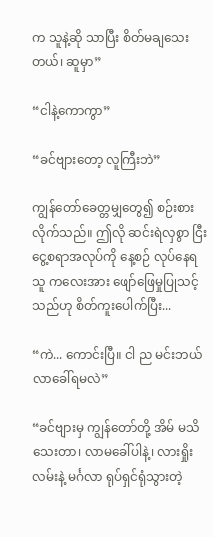က သူနဲ့ဆို သာပြီး စိတ်မချသေးတယ်၊ ဆူမှာ”

“ငါနဲ့ကောကွာ”

“ခင်ဗျားတော့ လူကြီးဘဲ”

ကျွန်တော်ခေတ္တမျှတွေ၍ စဉ်းစားလိုက်သည်။ ဤလို ဆင်းရဲလှစွာ ငြီးငွေ့စရာအလုပ်ကို နေ့စဉ် လုပ်နေရသူ ကလေးအား ဖျော်ဖြေမှုပြုသင့်သည်ဟု စိတ်ကူးပေါက်ပြီး...

“ကဲ... ကောင်းပြီ။ ငါ ည မင်းဘယ်လာခေါ်ရမလဲ”

“ခင်ဗျားမှ ကျွန်တော်တို့ အိမ် မသိသေးတာ၊ လာမခေါ်ပါနဲ့၊ လားရှိုးလမ်းနဲ့ မင်္ဂလာ ရုပ်ရှင်ရုံသွားတဲ့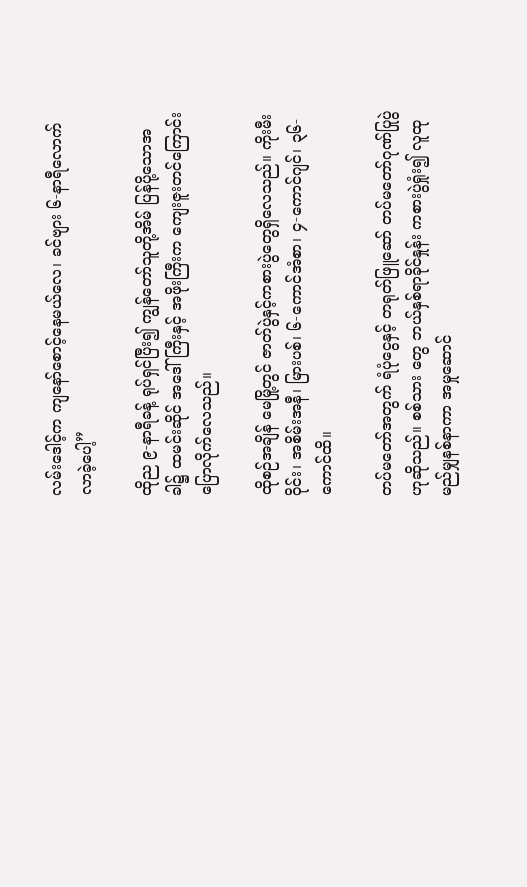လမ်းဒေါင့်က ကျနော်စောင့်နေမယ်လေ၊ ခင်ဗျား ၆-နာရီလောက် လာခဲ့ပေါ့”

ထိုည ၉-နာရီခန့် ရုပ်ရှင်ပြီး၍ ကျွန်တော်သူတို့အိမ် ပြန်ပို့သောအခါ၌ ထမင်းဆိုင် အဒေါ်ကြီးနှင့် အဖိုးကြီးက ကျေးဇူးတင်ကြောင်း ပြောလိုက်လေသည်။

ထိုစဉ်အချိန် မေမြို့တွင် ဇာတ်ပွဲနှင့်ကစားပွဲတွေရှိလေသည်။ ကိုးမီးဝိုင်း၊ အစိမ်းအနီ၊ မြားပစ်၊ ၆-ကောင်အံစာ၊ ၄-ကောင်ဂျင်၊ ၃၆-ကောင်ထိ။

တပ်မတော်အတွက် ရံပုံငွေနှင့် တရုတ်ဖြူဆော် တပ်မတော်ဂုဏ်ပြုပွဲဟုဆိုသည်။ စစ်သား တွေ ဘယ်နှစ်ရာခိုင်နှုန်း ကစားပွဲရှုံး၍ လူထုမည်မျှနစ်နာကာ အမှုဆောင်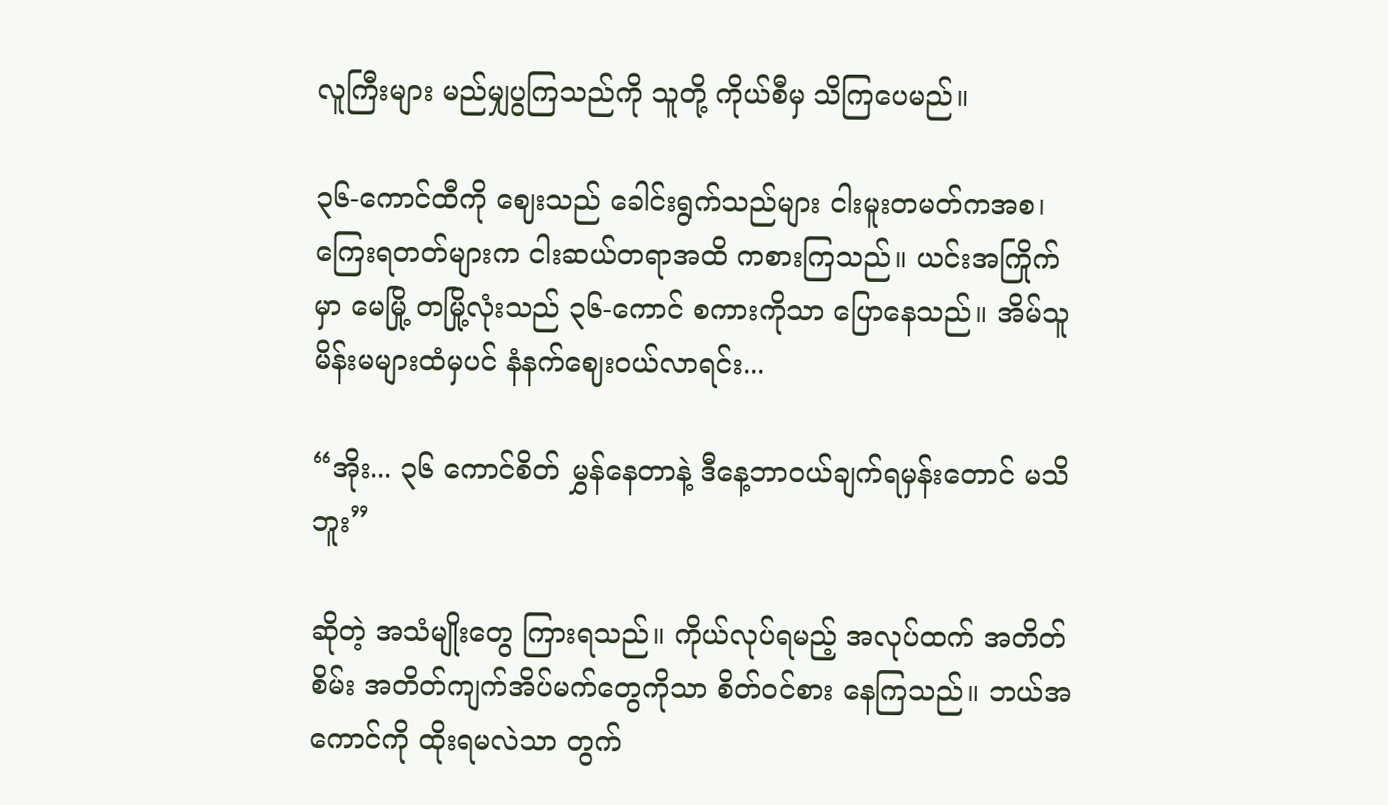လူကြီးများ မည်မျှပွကြသည်ကို သူတို့ ကိုယ်စီမှ သိကြပေမည်။

၃၆-ကောင်ထီကို ဈေးသည် ခေါင်းရွက်သည်များ ငါးမူးတမတ်ကအစ၊ ကြေးရတတ်များက ငါးဆယ်တရာအထိ ကစားကြသည်။ ယင်းအကြိုက်မှာ မေမြို့ တမြို့လုံးသည် ၃၆-ကောင် စကားကိုသာ ပြောနေသည်။ အိမ်သူမိန်းမများထံမှပင် နံနက်ဈေးဝယ်လာရင်း...

“အိုး... ၃၆ ကောင်စိတ် မွှန်နေတာနဲ့ ဒီနေ့ဘာဝယ်ချက်ရမှန်းတောင် မသိဘူး”

ဆိုတဲ့ အသံမျိုးတွေ ကြားရသည်။ ကိုယ်လုပ်ရမည့် အလုပ်ထက် အတိတ်စိမ်း အတိတ်ကျက်အိပ်မက်တွေကိုသာ စိတ်ဝင်စား နေကြသည်။ ဘယ်အကောင်ကို ထိုးရမလဲသာ တွက်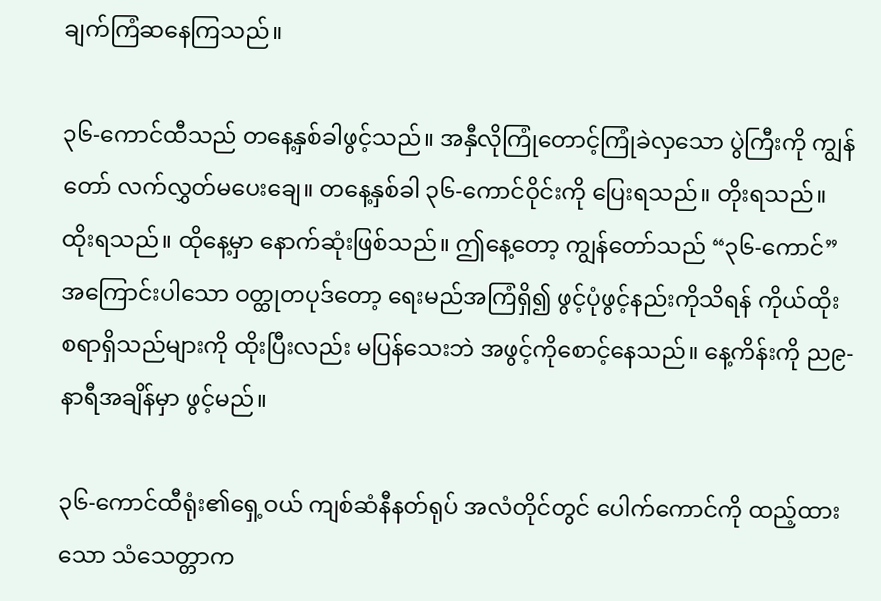ချက်ကြံဆနေကြသည်။

၃၆-ကောင်ထီသည် တနေ့နှစ်ခါဖွင့်သည်။ အနှီလိုကြုံတောင့်ကြုံခဲလှသော ပွဲကြီးကို ကျွန်တော် လက်လွှတ်မပေးချေ။ တနေ့နှစ်ခါ ၃၆-ကောင်ဝိုင်းကို ပြေးရသည်။ တိုးရသည်။ ထိုးရသည်။ ထိုနေ့မှာ နောက်ဆုံးဖြစ်သည်။ ဤနေ့တော့ ကျွန်တော်သည် “၃၆-ကောင်” အကြောင်းပါသော ဝတ္ထုတပုဒ်တော့ ရေးမည်အကြံရှိ၍ ဖွင့်ပုံဖွင့်နည်းကိုသိရန် ကိုယ်ထိုးစရာရှိသည်များကို ထိုးပြီးလည်း မပြန်သေးဘဲ အဖွင့်ကိုစောင့်နေသည်။ နေ့ကိန်းကို ည၉-နာရီအချိန်မှာ ဖွင့်မည်။

၃၆-ကောင်ထီရုံး၏ရှေ့ဝယ် ကျစ်ဆံနီနတ်ရုပ် အလံတိုင်တွင် ပေါက်ကောင်ကို ထည့်ထားသော သံသေတ္တာက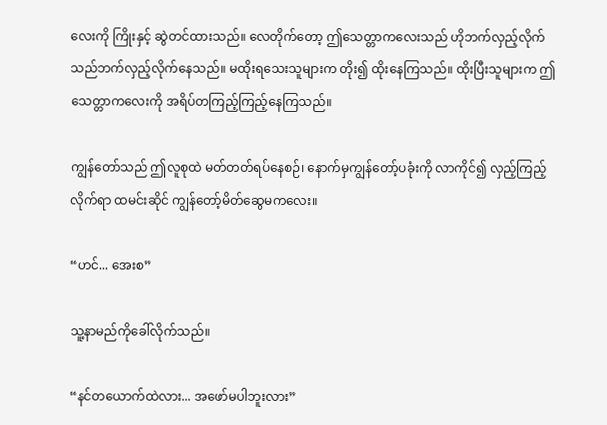လေးကို ကြိုးနှင့် ဆွဲတင်ထားသည်။ လေတိုက်တော့ ဤသေတ္တာကလေးသည် ဟိုဘက်လှည့်လိုက် သည်ဘက်လှည့်လိုက်နေသည်။ မထိုးရသေးသူများက တိုး၍ ထိုးနေကြသည်။ ထိုးပြီးသူများက ဤသေတ္တာကလေးကို အရိပ်တကြည့်ကြည့်နေကြသည်။

ကျွန်တော်သည် ဤလူစုထဲ မတ်တတ်ရပ်နေစဉ်၊ နောက်မှကျွန်တော့်ပခုံးကို လာကိုင်၍ လှည့်ကြည့်လိုက်ရာ ထမင်းဆိုင် ကျွန်တော့်မိတ်ဆွေမကလေး။

“ဟင်... အေးစ”

သူ့နာမည်ကိုခေါ်လိုက်သည်။

“နင်တယောက်ထဲလား... အဖော်မပါဘူးလား”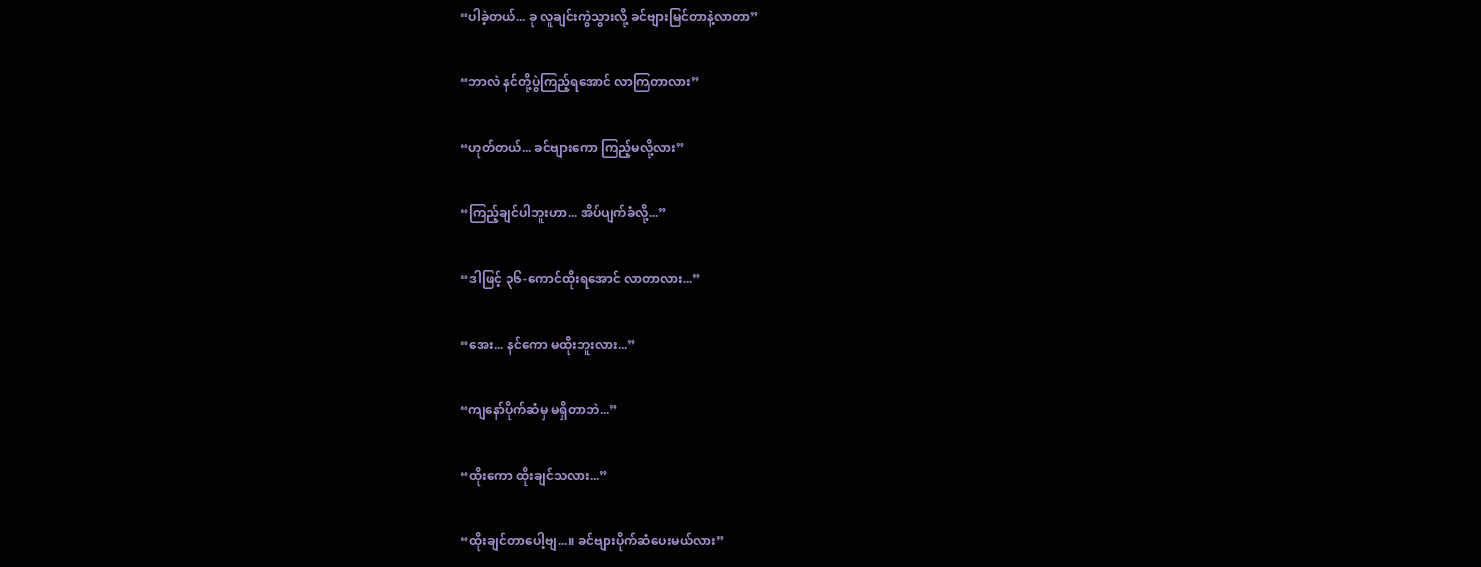“ပါခဲ့တယ်... ခု လူချင်းကွဲသွားလို့ ခင်ဗျားမြင်တာနဲ့လာတာ”

“ဘာလဲ နင်တို့ပွဲကြည့်ရအောင် လာကြတာလား”

“ဟုတ်တယ်... ခင်ဗျားကော ကြည့်မလို့လား”

“ကြည့်ချင်ပါဘူးဟာ... အိပ်ပျက်ခံလို့...”

“ဒါဖြင့် ၃၆-ကောင်ထိုးရအောင် လာတာလား...”

“အေး... နင်ကော မထိုးဘူးလား...”

“ကျနော်ပိုက်ဆံမှ မရှိတာဘဲ...”

“ထိုးကော ထိုးချင်သလား...”

“ထိုးချင်တာပေါ့ဗျ...။ ခင်ဗျားပိုက်ဆံပေးမယ်လား”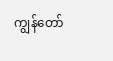ကျွန်တော်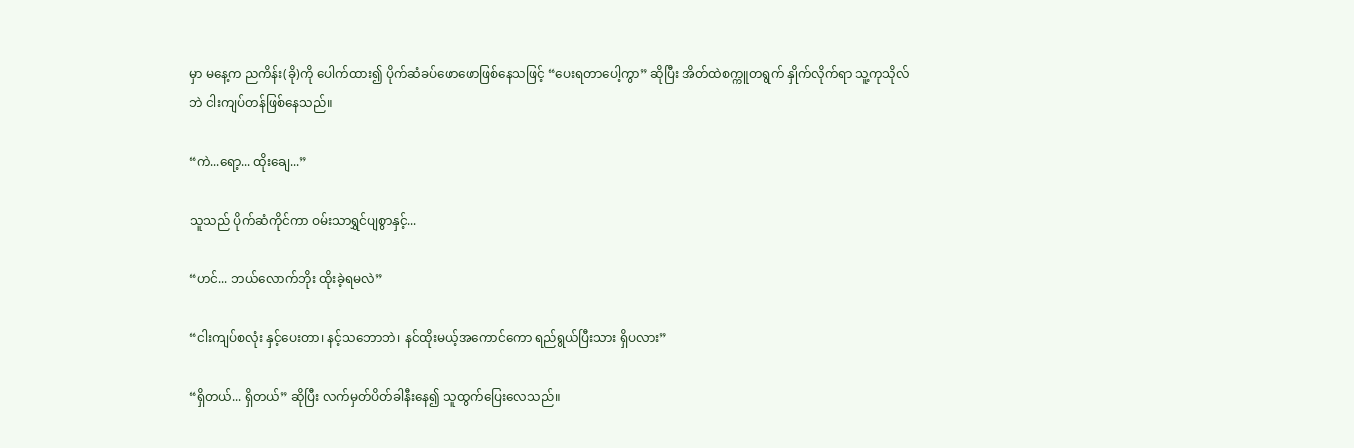မှာ မနေ့က ညကိန်း(ခို)ကို ပေါက်ထား၍ ပိုက်ဆံခပ်ဖောဖောဖြစ်နေသဖြင့် “ပေးရတာပေါ့ကွာ” ဆိုပြီး အိတ်ထဲစက္ကူတရွက် နှိုက်လိုက်ရာ သူ့ကုသိုလ်ဘဲ ငါးကျပ်တန်ဖြစ်နေသည်။

“ကဲ...ရော့... ထိုးချေ...”

သူသည် ပိုက်ဆံကိုင်ကာ ဝမ်းသာရွှင်ပျစွာနှင့်...

“ဟင်... ဘယ်လောက်ဘိုး ထိုးခဲ့ရမလဲ”

“ငါးကျပ်စလုံး နှင့်ပေးတာ၊ နင့်သဘောဘဲ၊ နင်ထိုးမယ့်အကောင်ကော ရည်ရွယ်ပြီးသား ရှိပလား”

“ရှိတယ်... ရှိတယ်” ဆိုပြီး လက်မှတ်ပိတ်ခါနီးနေ၍ သူထွက်ပြေးလေသည်။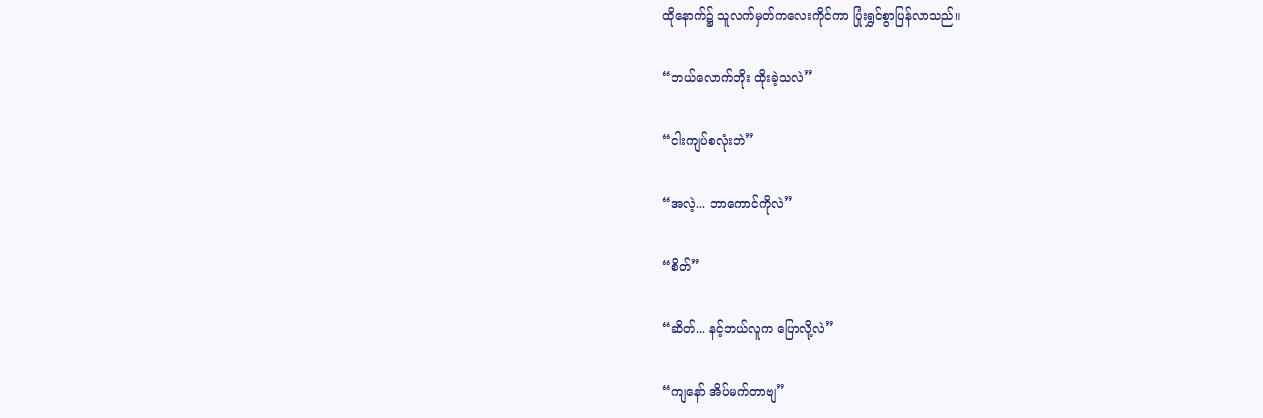ထိုနောက်၌ သူလက်မှတ်ကလေးကိုင်ကာ ပြုံးရွှင်စွာပြန်လာသည်။

“ဘယ်လောက်ဘိုး ထိုးခဲ့သလဲ”

“ငါးကျပ်စလုံးဘဲ”

“အလဲ့... ဘာကောင်ကိုလဲ”

“စိတ်”

“ဆိတ်... နင့်ဘယ်လူက ပြောလို့လဲ”

“ကျနော် အိပ်မက်တာဗျ”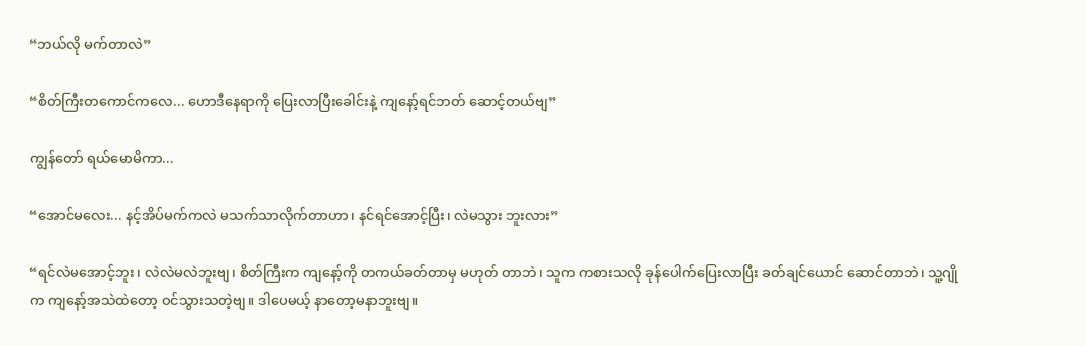“ဘယ်လို မက်တာလဲ”

“စိတ်ကြီးတကောင်ကလေ... ဟောဒီနေရာကို ပြေးလာပြီးခေါင်းနဲ့ ကျနော့်ရင်ဘတ် ဆောင့်တယ်ဗျ”

ကျွန်တော် ရယ်မောမိကာ...

“အောင်မလေး... နင့်အိပ်မက်ကလဲ မသက်သာလိုက်တာဟာ၊ နင်ရင်အောင့်ပြီး၊ လဲမသွား ဘူးလား”

“ရင်လဲမအောင့်ဘူး၊ လဲလဲမလဲဘူးဗျ၊ စိတ်ကြီးက ကျနော့်ကို တကယ်ခတ်တာမှ မဟုတ် တာဘဲ၊ သူက ကစားသလို ခုန်ပေါက်ပြေးလာပြီး ခတ်ချင်ယောင် ဆောင်တာဘဲ၊ သူ့ဂျိုက ကျနော့်အသဲထဲတော့ ဝင်သွားသတဲ့ဗျ။ ဒါပေမယ့် နာတော့မနာဘူးဗျ။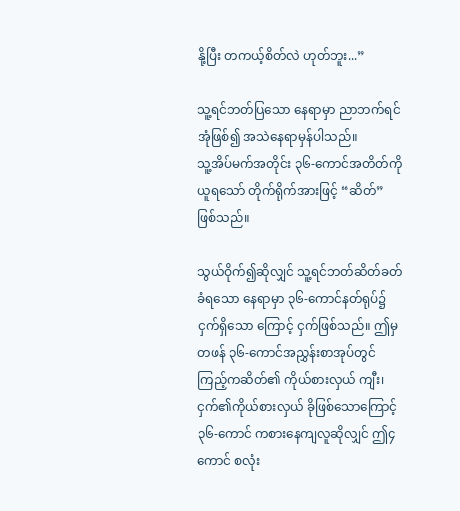နို့ပြီး တကယ့်စိတ်လဲ ဟုတ်ဘူး...”

သူ့ရင်ဘတ်ပြသော နေရာမှာ ညာဘက်ရင်အုံဖြစ်၍ အသဲနေရာမှန်ပါသည်။
သူ့အိပ်မက်အတိုင်း ၃၆-ကောင်အတိတ်ကိုယူရသော် တိုက်ရိုက်အားဖြင့် “ဆိတ်” ဖြစ်သည်။

သွယ်ဝိုက်၍ဆိုလျှင် သူ့ရင်ဘတ်ဆိတ်ခတ်ခံရသော နေရာမှာ ၃၆-ကောင်နတ်ရုပ်၌ ငှက်ရှိသော ကြောင့် ငှက်ဖြစ်သည်။ ဤမှတဖန် ၃၆-ကောင်အညွှန်းစာအုပ်တွင် ကြည့်ကဆိတ်၏ ကိုယ်စားလှယ် ကျီး၊ ငှက်၏ကိုယ်စားလှယ် ခိုဖြစ်သောကြောင့် ၃၆-ကောင် ကစားနေကျလူဆိုလျှင် ဤ၄ကောင် စလုံး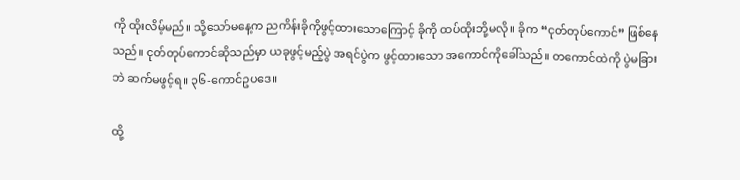ကို ထိုးလိမ့်မည်။ သို့သော်မနေ့က ညကိန်းခိုကိုဖွင့်ထားသောကြောင့် ခိုကို ထပ်ထိုးဘို့မလို။ ခိုက “ငုတ်တုပ်ကောင်” ဖြစ်နေသည်။ ငုတ်တုပ်ကောင်ဆိုသည်မှာ ယခုဖွင့်မည့်ပွဲ အရင်ပွဲက ဖွင့်ထားသော အကောင်ကိုခေါ်သည်။ တကောင်ထဲကို ပွဲမခြားဘဲ ဆက်မဖွင့်ရ။ ၃၆-ကောင်ဥပဒေ။

ထို့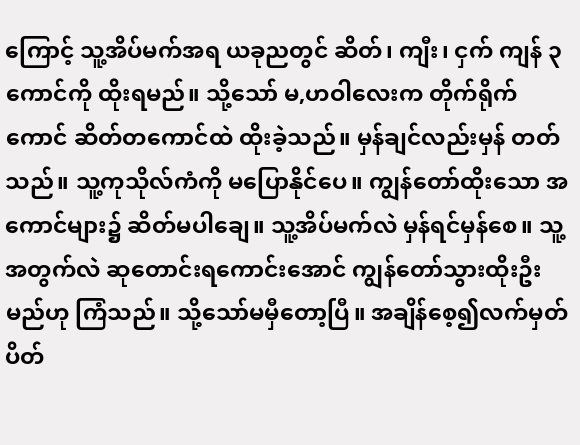ကြောင့် သူ့အိပ်မက်အရ ယခုညတွင် ဆိတ်၊ ကျီး၊ ငှက် ကျန် ၃ကောင်ကို ထိုးရမည်။ သို့သော် မ,ဟဝါလေးက တိုက်ရိုက်ကောင် ဆိတ်တကောင်ထဲ ထိုးခဲ့သည်။ မှန်ချင်လည်းမှန် တတ်သည်။ သူ့ကုသိုလ်ကံကို မပြောနိုင်ပေ။ ကျွန်တော်ထိုးသော အကောင်များ၌ ဆိတ်မပါချေ။ သူ့အိပ်မက်လဲ မှန်ရင်မှန်စေ။ သူ့အတွက်လဲ ဆုတောင်းရကောင်းအောင် ကျွန်တော်သွားထိုးဦး မည်ဟု ကြံသည်။ သို့သော်မမှီတော့ပြီ။ အချိန်စေ့၍လက်မှတ် ပိတ်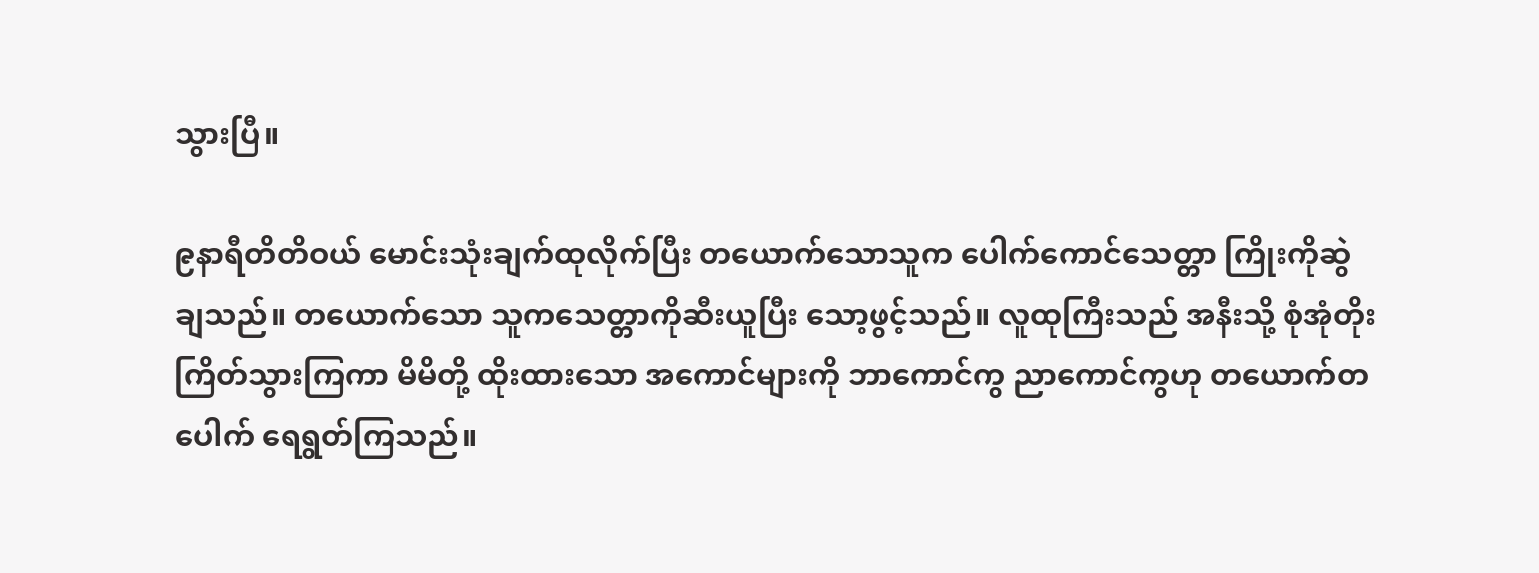သွားပြီ။

၉နာရီတိတိဝယ် မောင်းသုံးချက်ထုလိုက်ပြီး တယောက်သောသူက ပေါက်ကောင်သေတ္တာ ကြိုးကိုဆွဲချသည်။ တယောက်သော သူကသေတ္တာကိုဆီးယူပြီး သော့ဖွင့်သည်။ လူထုကြီးသည် အနီးသို့ စုံအုံတိုးကြိတ်သွားကြကာ မိမိတို့ ထိုးထားသော အကောင်များကို ဘာကောင်ကွ ညာကောင်ကွဟု တယောက်တပေါက် ရေရွတ်ကြသည်။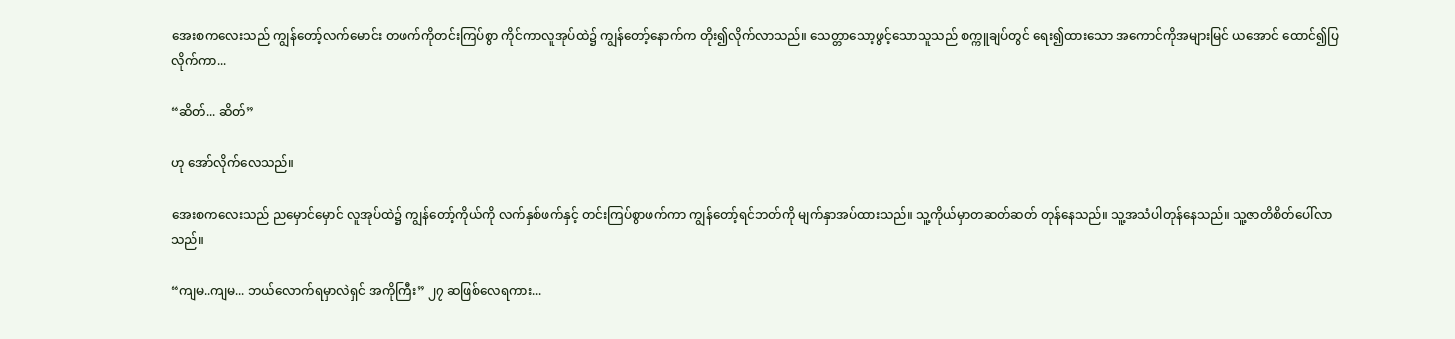အေးစကလေးသည် ကျွန်တော့်လက်မောင်း တဖက်ကိုတင်းကြပ်စွာ ကိုင်ကာလူအုပ်ထဲ၌ ကျွန်တော့်နောက်က တိုး၍လိုက်လာသည်။ သေတ္တာသော့ဖွင့်သောသူသည် စက္ကူချပ်တွင် ရေး၍ထားသော အကောင်ကိုအများမြင်‌ ယအောင် ထောင်၍ပြလိုက်ကာ...

“ဆိတ်... ဆိတ်”

ဟု အော်လိုက်လေသည်။

အေးစကလေးသည် ညမှောင်မှောင် လူအုပ်ထဲ၌ ကျွန်တော့်ကိုယ်ကို လက်နှစ်ဖက်နှင့် တင်းကြပ်စွာဖက်ကာ ကျွန်တော့်ရင်ဘတ်ကို မျက်နှာအပ်ထားသည်။ သူ့ကိုယ်မှာတဆတ်ဆတ် တုန်နေသည်။ သူ့အသံပါတုန်နေသည်။ သူ့ဇာတိစိတ်ပေါ်လာသည်။

“ကျမ..ကျမ... ဘယ်လောက်ရမှာလဲရှင် အကိုကြီး” ၂၇ ဆဖြစ်လေရကား...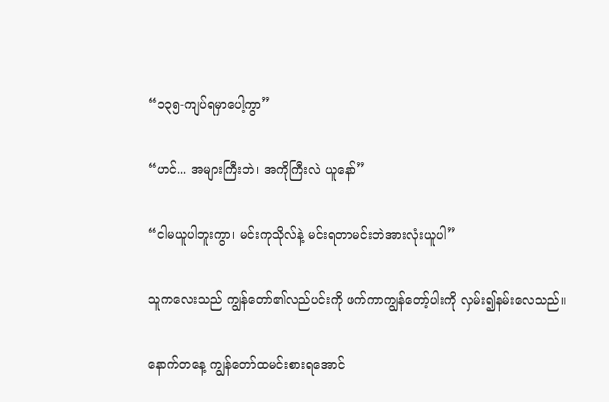“၁၃၅-ကျပ်ရမှာပေါ့ကွာ”

“ဟင်... အများကြီးဘဲ၊ အကိုကြီးလဲ ယူနော်”

“ငါမယူပါဘူးကွာ၊ မင်းကုသိုလ်နဲ့ မင်းရတာမင်းဘဲအားလုံးယူပါ”

သူကလေးသည် ကျွန်တော်၏လည်ပင်းကို ဖက်ကာကျွန်တော့်ပါးကို လှမ်း၍နမ်းလေသည်။

နောက်တနေ့ ကျွန်တော်ထမင်းစားရအောင်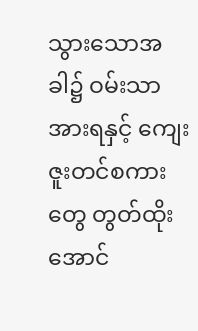သွားသောအခါ၌ ဝမ်းသာအားရနှင့် ကျေးဇူးတင်စကားတွေ တွတ်ထိုးအောင်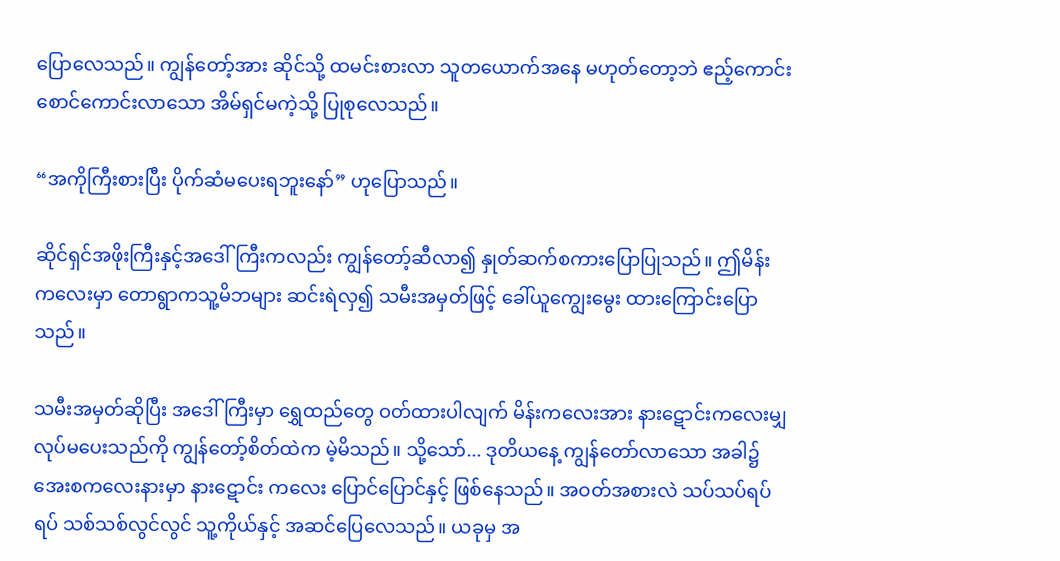ပြောလေသည်။ ကျွန်တော့်အား ဆိုင်သို့ ထမင်းစားလာ သူတယောက်အနေ မဟုတ်တော့ဘဲ ဧည့်ကောင်းစောင်ကောင်းလာသော အိမ်ရှင်မကဲ့သို့ ပြုစုလေသည်။

“အကိုကြီးစားပြီး ပိုက်ဆံမပေးရဘူးနော်” ဟုပြောသည်။

ဆိုင်ရှင်အဖိုးကြီးနှင့်အဒေါ်ကြီးကလည်း ကျွန်တော့်ဆီလာ၍ နှုတ်ဆက်စကားပြောပြုသည်။ ဤမိန်းကလေးမှာ တောရွာကသူ့မိဘများ ဆင်းရဲလှ၍ သမီးအမှတ်ဖြင့် ခေါ်ယူကျွေးမွေး ထားကြောင်းပြောသည်။

သမီးအမှတ်ဆိုပြီး အဒေါ်ကြီးမှာ ရွှေထည်တွေ ဝတ်ထားပါလျက် မိန်းကလေးအား နား‌ဋောင်းကလေးမျှ လုပ်မပေးသည်ကို ကျွန်တော့်စိတ်ထဲက မဲ့မိသည်။ သို့သော်... ဒုတိယနေ့ ကျွန်တော်လာသော အခါ၌ အေးစကလေးနားမှာ နားဋောင်း ကလေး ပြောင်ပြောင်နှင့် ဖြစ်နေသည်။ အဝတ်အစားလဲ သပ်သပ်ရပ်ရပ် သစ်သစ်လွင်လွင် သူ့ကိုယ်နှင့် အဆင်ပြေလေသည်။ ယခုမှ အ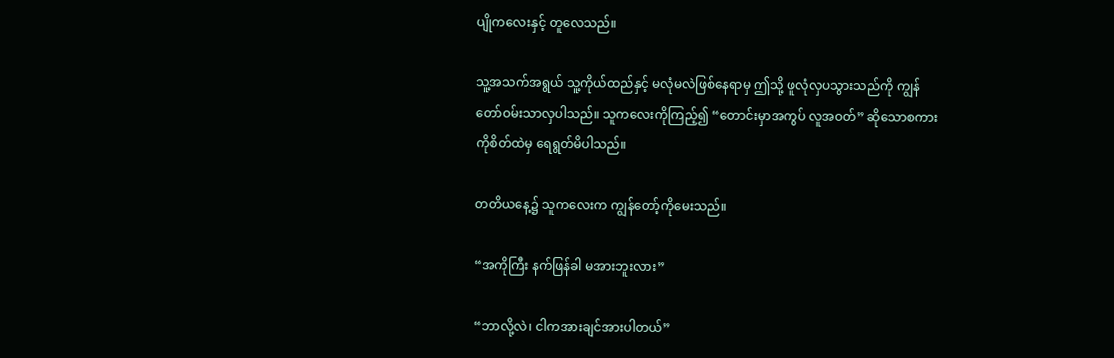ပျိုကလေးနှင့် တူလေသည်။

သူ့အသက်အရွယ် သူ့ကိုယ်ထည်နှင့် မလုံမလဲဖြစ်နေရာမှ ဤသို့ ဖူလုံလှပသွားသည်ကို ကျွန်တော်ဝမ်းသာလှပါသည်။ သူကလေးကိုကြည့်၍ “တောင်းမှာအကွပ် လူအဝတ်” ဆိုသောစကား ကိုစိတ်ထဲမှ ရေရွတ်မိပါသည်။

တတိယနေ့၌ သူကလေးက ကျွန်တော့်ကိုမေးသည်။

“အကိုကြီး နက်ဖြန်ခါ မအားဘူးလား”

“ဘာလို့လဲ၊ ငါကအားချင်အားပါတယ်”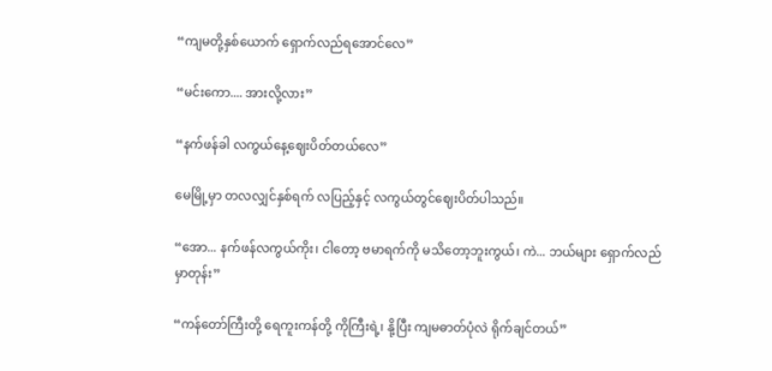“ကျမတို့နှစ်ယောက် ရှောက်လည်ရအောင်လေ”

“မင်းကော.... အားလို့လား”

“နက်ဖန်ခါ လကွယ်နေ့ဈေးပိတ်တယ်လေ”

မေမြို့မှာ တလလျှင်နှစ်ရက် လပြည့်နှင့် လကွယ်တွင်ဈေးပိတ်ပါသည်။

“အော... နက်ဖန်လကွယ်ကိုး၊ ငါတော့ ဗမာရက်ကို မသိတော့ဘူးကွယ်၊ ကဲ... ဘယ်များ ရှောက်လည်မှာတုန်း”

“ကန်တော်ကြီးတို့ ရေကူးကန်တို့ ကိုကြီးရဲ့၊ နို့ပြီး ကျမဓာတ်ပုံလဲ ရိုက်ချင်တယ်”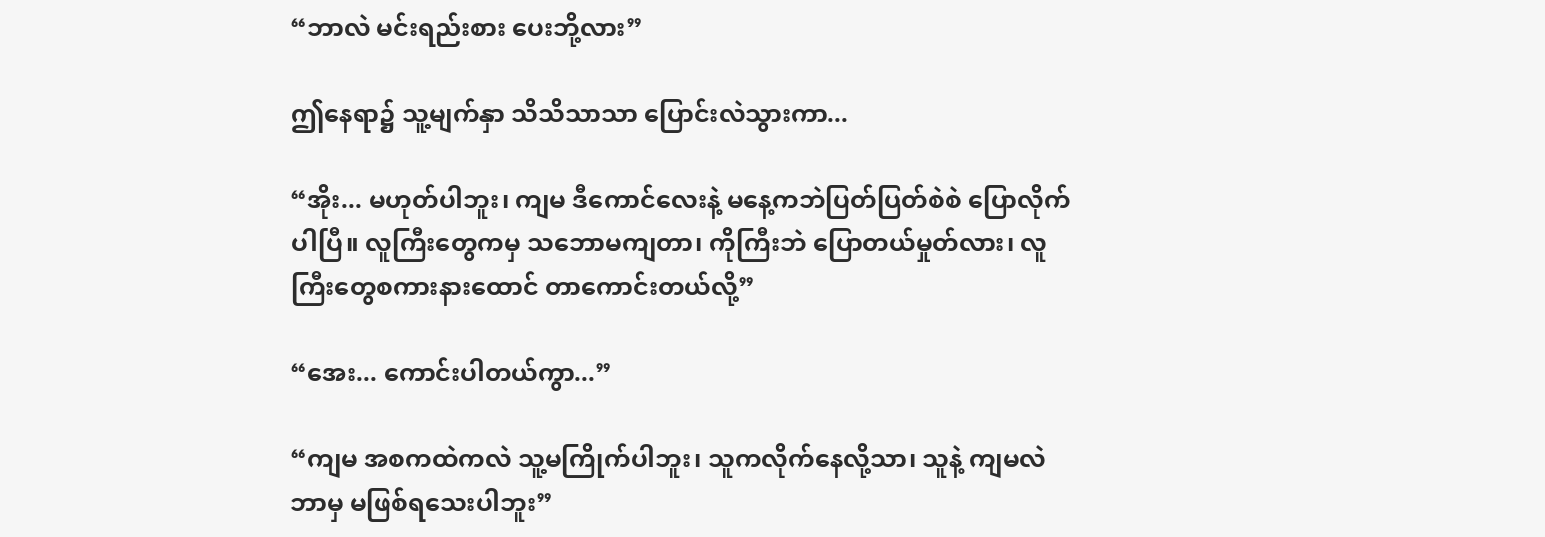“ဘာလဲ မင်းရည်းစား ပေးဘို့လား”

ဤနေရာ၌ သူ့မျက်နှာ သိသိသာသာ ပြောင်းလဲသွားကာ...

“အိုး... မဟုတ်ပါဘူး၊ ကျမ ဒီကောင်လေးနဲ့ မနေ့ကဘဲပြတ်ပြတ်စဲစဲ ပြောလိုက်ပါပြီ။ လူကြီးတွေကမှ သဘောမကျတာ၊ ကိုကြီးဘဲ ပြောတယ်မှုတ်လား၊ လူကြီးတွေစကားနားထောင် တာကောင်းတယ်လို့”

“အေး... ကောင်းပါတယ်ကွာ...”

“ကျမ အစကထဲကလဲ သူ့မကြိုက်ပါဘူး၊ သူကလိုက်နေလို့သာ၊ သူနဲ့ ကျမလဲ ဘာမှ မဖြစ်ရသေးပါဘူး”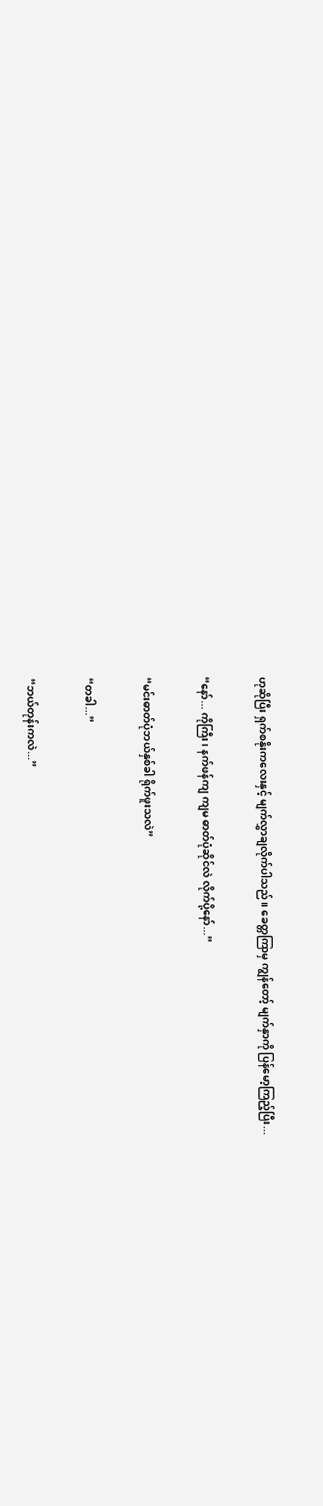ဟုဆိုပြီး ရှက်စနိုးကလေးနှင့် မျက်လွှာချလိုက်ပါသည်။ ခေတ္တကြာမှ ကျွန်တော့် မျက်နှာကို ပြန်မော့ကြည့်ပြီး...

“နော်... ကိုကြီး၊ နက်ဖန်ကျ ကျမ ဓာတ်ပုံဆိုင်လဲ လိုက်ပို့နော်...”

“မင်းဓာတ်ပုံဘယ်နှစ်ခါ ရိုက်ဖူးသလဲ”

“တခါ...”

“ဘယ်တုန်းကလဲ...”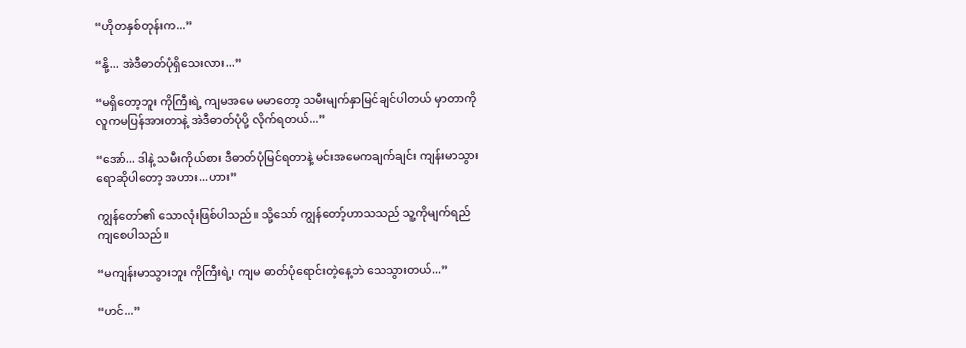“ဟိုတနှစ်တုန်းက...”

“နို့... အဲဒီဓာတ်ပုံရှိသေးလား...”

“မရှိတော့ဘူး ကိုကြီးရဲ့ ကျမအမေ မမာတော့ သမီးမျက်နှာမြင်ချင်ပါတယ် မှာတာကို လူကမပြန်အားတာနဲ့ အဲဒီဓာတ်ပုံပို့ လိုက်ရတယ်...”

“အော်... ဒါနဲ့ သမီးကိုယ်စား ဒီဓာတ်ပုံမြင်ရတာနဲ့ မင်းအမေကချက်ချင်း ကျန်းမာသွား ရောဆိုပါတော့ အဟား...ဟား”

ကျွန်တော်၏ သောလုံးဖြစ်ပါသည်။ သို့သော် ကျွန်တော့်ဟာသသည် သူ့ကိုမျက်ရည်ကျစေပါသည်။

“မကျန်းမာသွားဘူး ကိုကြီးရဲ့၊ ကျမ ဓာတ်ပုံရောင်းတဲ့နေ့ဘဲ သေသွားတယ်...”

“ဟင်...”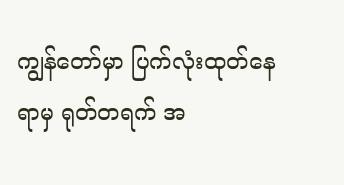ကျွန်တော်မှာ ပြက်လုံးထုတ်နေရာမှ ရုတ်တရက် အ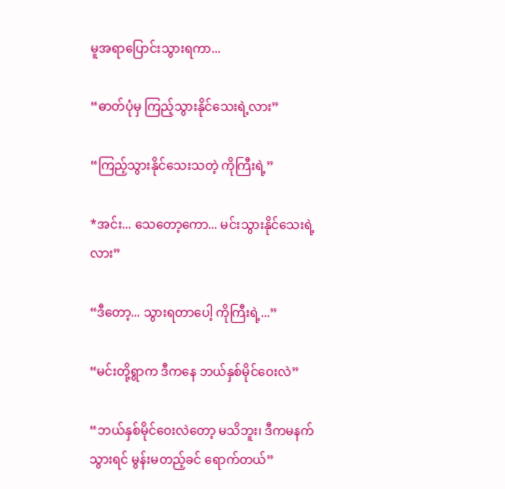မူအရာပြောင်းသွားရကာ...

“ဓာတ်ပုံမှ ကြည့်သွားနိုင်သေးရဲ့လား”

“ကြည့်သွားနိုင်သေးသတဲ့ ကိုကြီးရဲ့”

*အင်း... သေတော့ကော... မင်းသွားနိုင်သေးရဲ့လား”

“ဒီတော့... သွားရတာပေါ့ ကိုကြီးရဲ့...”

“မင်းတို့ရွာက ဒီကနေ ဘယ်နှစ်မိုင်ဝေးလဲ”

“ဘယ်နှစ်မိုင်ဝေးလဲတော့ မသိဘူး၊ ဒီကမနက်သွားရင် မွန်းမတည့်ခင် ရောက်တယ်”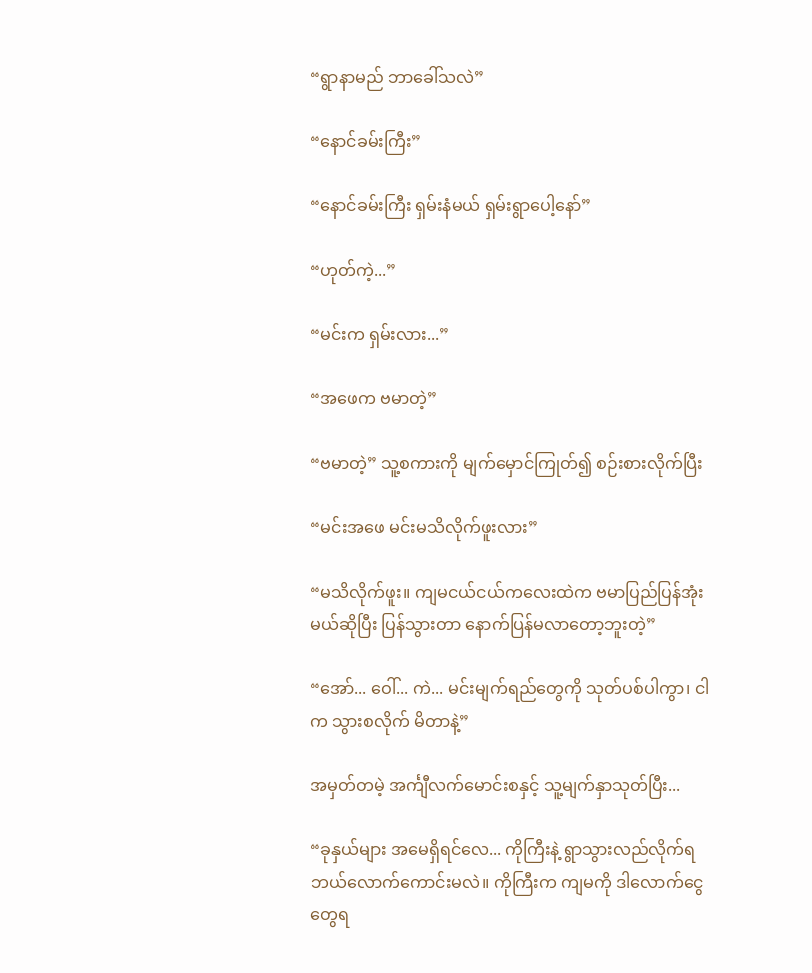“ရွာနာမည် ဘာခေါ်သလဲ”

“နောင်ခမ်းကြီး”

“နောင်ခမ်းကြီး ရှမ်းနံမယ် ရှမ်းရွာပေါ့နော်”

“ဟုတ်ကဲ့...”

“မင်းက ရှမ်းလား...”

“အဖေက ဗမာတဲ့”

“ဗမာတဲ့” သူ့စကားကို မျက်မှောင်ကြုတ်၍ စဉ်းစားလိုက်ပြီး

“မင်းအဖေ မင်းမသိလိုက်ဖူးလား”

“မသိလိုက်ဖူး။ ကျမငယ်ငယ်ကလေးထဲက ဗမာပြည်ပြန်အုံးမယ်ဆိုပြီး ပြန်သွားတာ နောက်ပြန်မလာတော့ဘူးတဲ့”

“အော်... ဝေါ်... ကဲ... မင်းမျက်ရည်တွေကို သုတ်ပစ်ပါကွာ၊ ငါက သွားစလိုက် မိတာနဲ့”

အမှတ်တမဲ့ အင်္ကျီလက်မောင်းစနှင့် သူ့မျက်နှာသုတ်ပြီး...

“ခုနှယ်များ အမေရှိရင်လေ... ကိုကြီးနဲ့ ရွာသွားလည်လိုက်ရ ဘယ်လောက်ကောင်းမလဲ။ ကိုကြီးက ကျမကို ဒါလောက်ငွေတွေရ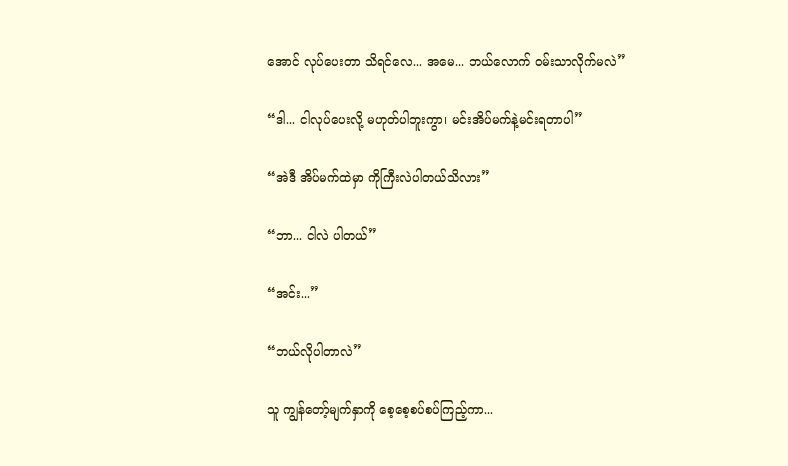အောင် လုပ်ပေးတာ သိရင်လေ... အမေ... ဘယ်လောက် ဝမ်းသာလိုက်မလဲ”

“ဒါ... ငါလုပ်ပေးလို့ မဟုတ်ပါဘူးကွာ၊ မင်းအိပ်မက်နဲ့မင်းရတာပါ”

“အဲဒီ အိပ်မက်ထဲမှာ ကိုကြီးလဲပါတယ်သိလား”

“ဘာ... ငါလဲ ပါတယ်”

“အင်း...”

“ဘယ်လိုပါတာလဲ”

သူ ကျွန်တော့်မျက်နှာကို စေ့စေ့စပ်စပ်ကြည့်ကာ...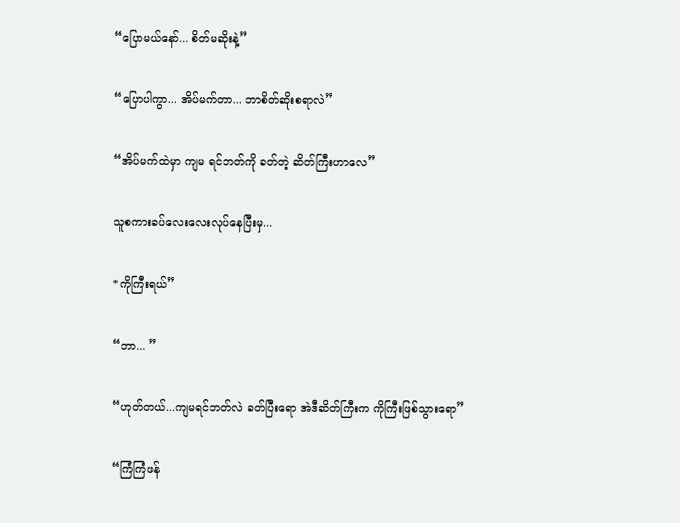“ပြောမယ်နော်... စိတ်မဆိုးနဲ့”

“ပြောပါကွာ... အိပ်မက်တာ... ဘာစိတ်ဆိုးစရာလဲ”

“အိပ်မက်ထဲမှာ ကျမ ရင်ဘတ်ကို ခတ်တဲ့ ဆိတ်ကြီးဟာလေ”

သူစကားခပ်လေးလေးလုပ်နေပြီးမှ...

*ကိုကြီးရယ်”

“ဘာ... ”

“ဟုတ်တယ်...ကျမရင်ဘတ်လဲ ခတ်ပြီးရော အဲဒီဆိတ်ကြီးက ကိုကြီးဖြစ်သွားရော”

“ကြံကြံဖန်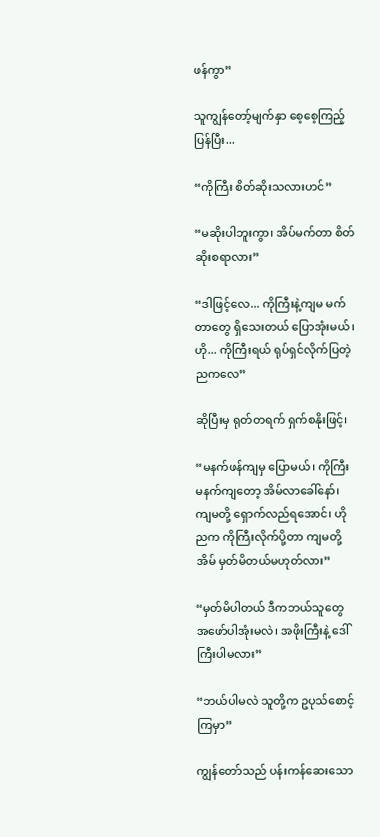ဖန်ကွာ”

သူကျွန်တော့်မျက်နှာ စေ့စေ့ကြည့်ပြန်ပြီး...

“ကိုကြီး စိတ်ဆိုးသလားဟင်”

“မဆိုးပါဘူးကွာ၊ အိပ်မက်တာ စိတ်ဆိုးစရာလား”

“ဒါဖြင့်လေ... ကိုကြီးနဲ့ကျမ မက်တာတွေ ရှိသေးတယ် ပြောအုံးမယ်၊ ဟို... ကိုကြီးရယ် ရုပ်ရှင်လိုက်ပြတဲ့ညကလေ”

ဆိုပြီးမှ ရုတ်တရက် ရှက်စနိုးဖြင့်၊

“မနက်ဖန်ကျမှ ပြောမယ်၊ ကိုကြီး မနက်ကျတော့ အိမ်လာခေါ်နော်၊ ကျမတို့ ရှောက်လည်ရအောင်၊ ဟိုညက ကိုကြီးလိုက်ပို့တာ ကျမတို့အိမ် မှတ်မိတယ်မဟုတ်လား”

“မှတ်မိပါတယ် ဒီကဘယ်သူတွေ အဖော်ပါအုံးမလဲ၊ အဖိုးကြီးနဲ့ ဒေါ်ကြီးပါမလား”

“ဘယ်ပါမလဲ သူတို့က ဥပုသ်စောင့်ကြမှာ”

ကျွန်တော်သည် ပန်းကန်ဆေးသော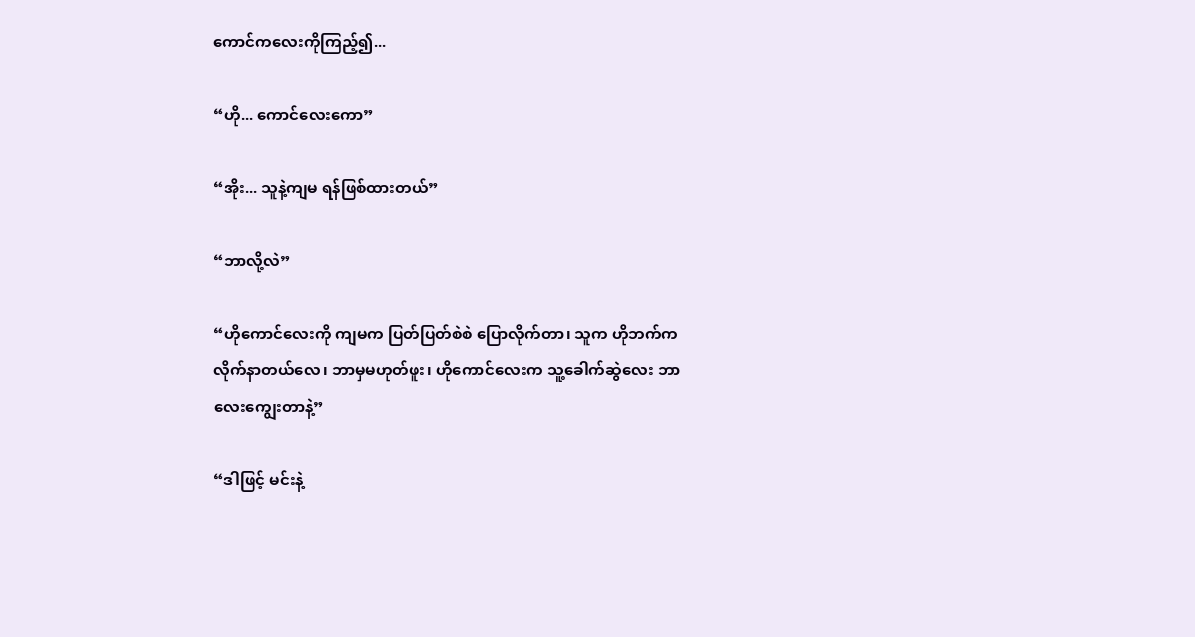ကောင်ကလေးကိုကြည့်၍...

“ဟို... ကောင်လေးကော”

“အိုး... သူနဲ့ကျမ ရန်ဖြစ်ထားတယ်”

“ဘာလို့လဲ”

“ဟိုကောင်လေးကို ကျမက ပြတ်ပြတ်စဲစဲ ပြောလိုက်တာ၊ သူက ဟိုဘက်ကလိုက်နာတယ်‌လေ၊ ဘာမှမဟုတ်ဖူး၊ ဟိုကောင်လေးက သူ့ခေါက်ဆွဲလေး ဘာလေးကျွေးတာနဲ့”

“ဒါဖြင့် မင်းနဲ့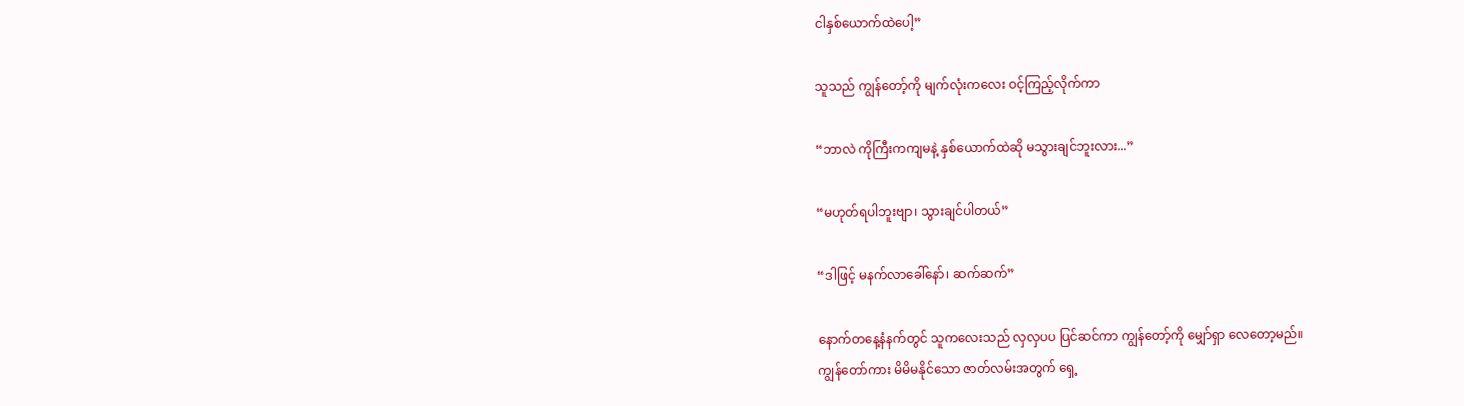ငါနှစ်ယောက်ထဲပေါ့”

သူသည် ကျွန်တော့်ကို မျက်လုံးကလေး ဝင့်ကြည့်လိုက်ကာ

“ဘာလဲ ကိုကြီးကကျမနဲ့ နှစ်ယောက်ထဲဆို မသွားချင်ဘူးလား...”

“မဟုတ်ရပါဘူးဗျာ၊ သွားချင်ပါတယ်”

“ဒါဖြင့် မနက်လာခေါ်နော်၊ ဆက်ဆက်”

နောက်တနေ့နံနက်တွင် သူကလေးသည် လှလှပပ ပြင်ဆင်ကာ ကျွန်တော့်ကို မျှော်ရှာ လေတော့မည်။
ကျွန်တော်ကား မိမိမနိုင်သော ဇာတ်လမ်းအတွက် ရှေ့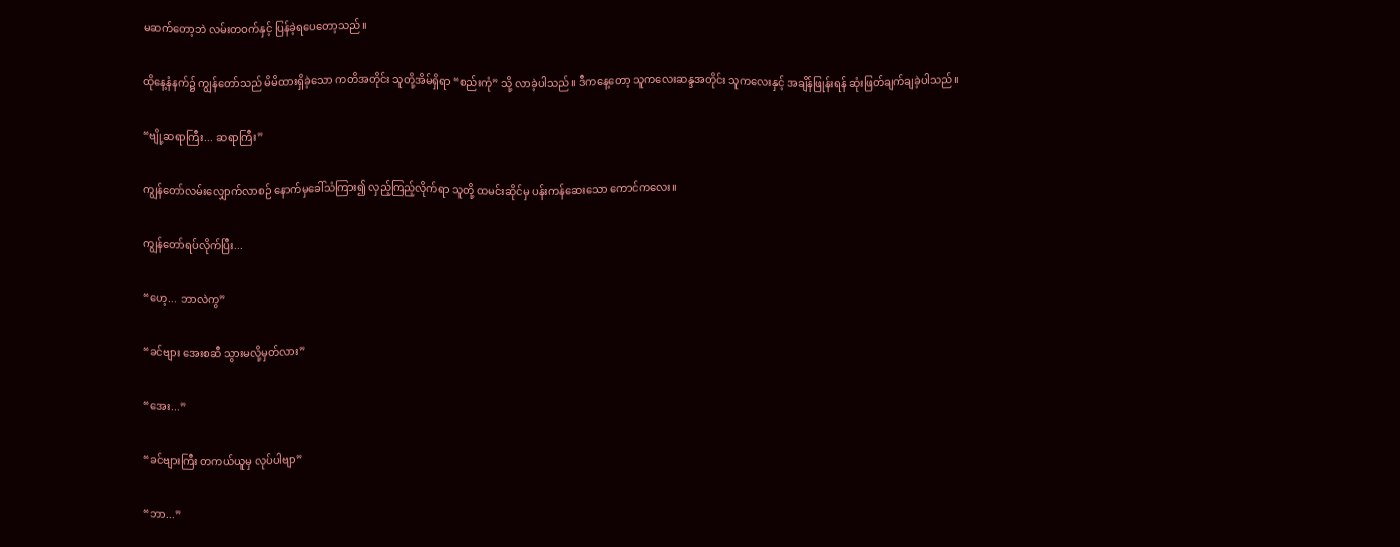မဆက်တော့ဘဲ လမ်းတဝက်နှင့် ပြန်ခဲ့ရပေတော့သည်။

ထိုနေ့နံနက်၌ ကျွန်တော်သည် မိမိထားရှိခဲ့သော ကတိအတိုင်း သူတို့အိမ်ရှိရာ “စည်းကုံ” သို့ လာခဲ့ပါသည်။ ဒီကနေ့တော့ သူကလေးဆန္ဒအတိုင်း သူကလေးနှင့် အချိန်ဖြုန်းရန် ဆုံးဖြတ်ချက်ချခဲ့ပါသည်။

“ဗျို့ဆရာကြီး... ဆရာကြီး”

ကျွန်တော်လမ်းလျှောက်လာစဉ် နောက်မှခေါ်သံကြား၍ လှည့်ကြည့်လိုက်ရာ သူတို့ ထမင်းဆိုင်မှ ပန်းကန်ဆေးသော ကောင်ကလေး။

ကျွန်တော်ရပ်လိုက်ပြီး...

“ဟေ့... ဘာလဲကွ”

“ခင်ဗျား အေးစဆီ သွားမလို့မှတ်လား”

“အေး...”

“ခင်ဗျားကြီး တကယ်ယူမှ လုပ်ပါဗျာ”

“ဘာ...”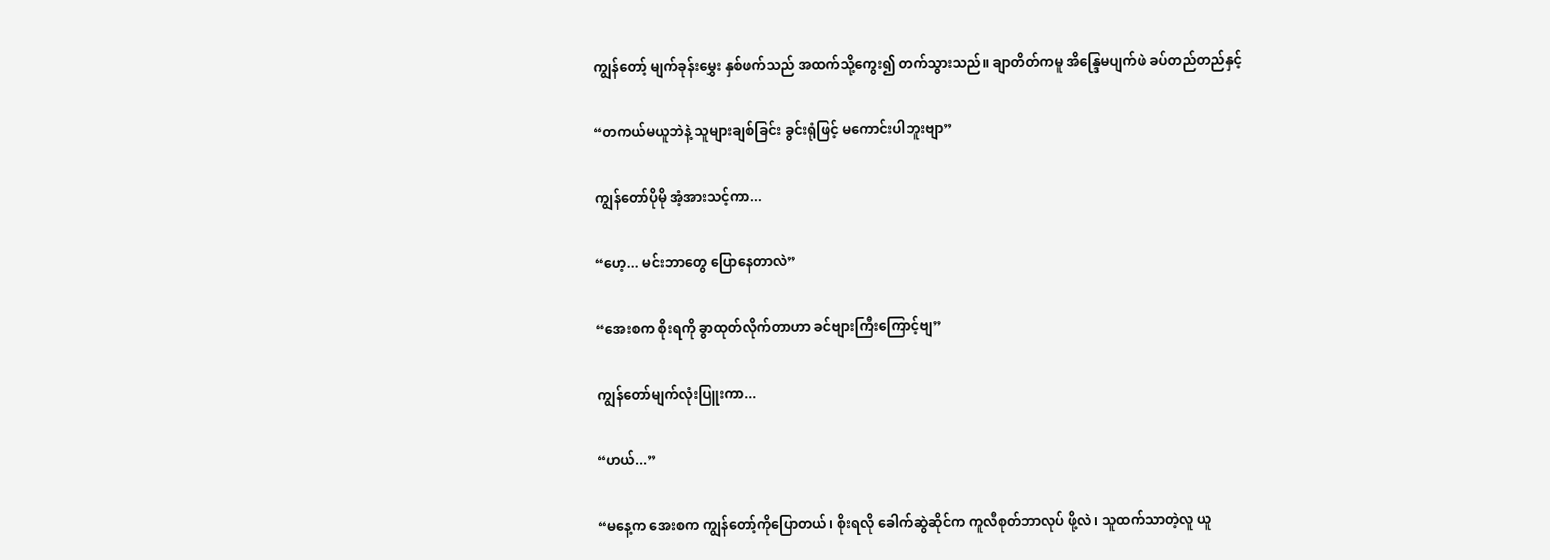ကျွန်တော့် မျက်ခုန်းမွှေး နှစ်ဖက်သည် အထက်သို့ကွေး၍ တက်သွားသည်။ ချာတိတ်ကမူ အိန္ဒြေမပျက်ဖဲ ခပ်တည်တည်နှင့်

“တကယ်မယူဘဲနဲ့ သူများချစ်ခြင်း ခွင်းရုံဖြင့် မကောင်းပါဘူးဗျာ”

ကျွန်တော်ပိုမို အံ့အားသင့်ကာ...

“ဟေ့... မင်းဘာတွေ ပြောနေတာလဲ”

“အေးစက စိုးရကို ခွာထုတ်လိုက်တာဟာ ခင်ဗျားကြီးကြောင့်ဗျ”

ကျွန်တော်မျက်လုံးပြူးကာ...

“ဟယ်...”

“မနေ့က အေးစက ကျွန်တော့်ကိုပြောတယ်၊ စိုးရလို ခေါက်ဆွဲဆိုင်က ကူလီစုတ်ဘာလုပ် ဖို့လဲ၊ သူထက်သာတဲ့လူ ယူ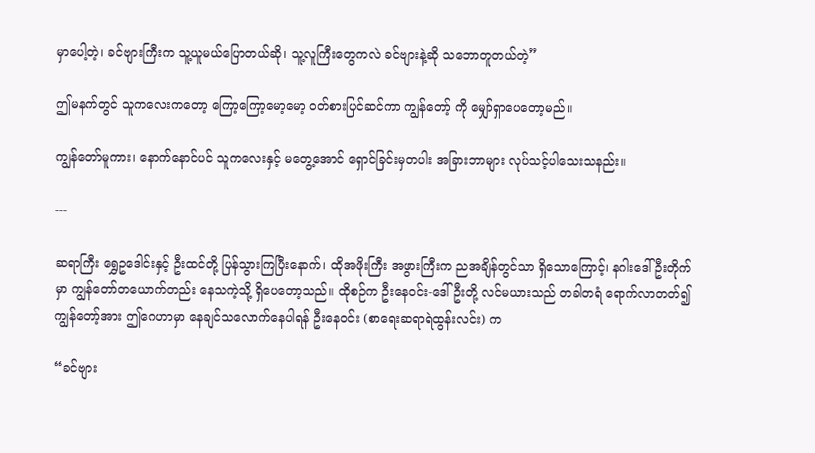မှာပေါ့တဲ့၊ ခင်ဗျားကြီးက သူ့ယူမယ်ပြောတယ်ဆို၊ သူ့လူကြီးတွေကလဲ ခင်ဗျားနဲ့ဆို သဘောတူတယ်တဲ့”

ဤမနက်တွင် သူကလေးကတော့ ကြော့ကြော့မော့မော့ ဝတ်စားပြင်ဆင်ကာ ကျွန်တော့် ကို မျှော်ရှာပေတော့မည်။

ကျွန်တော်မူကား၊ နောက်နောင်ပင် သူကလေးနှင့် မတွေ့အောင် ရှောင်ခြင်းမှတပါး အခြားဘာများ လုပ်သင့်ပါသေးသနည်း။

---

ဆရာကြီး ရွှေဥဒေါင်းနှင့် ဦးထင်တို့ ပြန်သွားကြပြီးနောက်၊ ထိုအဖိုးကြီး အဖွားကြီးက ညအချိန်တွင်သာ ရှိသောကြောင့်၊ နဂါးဒေါ်ဦးတိုက်မှာ ကျွန်တော်တယောက်တည်း နေသကဲ့သို့ ရှိပေတော့သည်။ ထိုစဉ်က ဦးနေဝင်း-ဒေါ်ဦးတို့ လင်မယားသည် တခါတရံ ရောက်လာတတ်၍ ကျွန်တော့်အား ဤဂေဟာမှာ နေချင်သလောက်နေပါရန် ဦးနေဝင်း (စာရေးဆရာရဲထွန်းလင်း) က

“ခင်ဗျား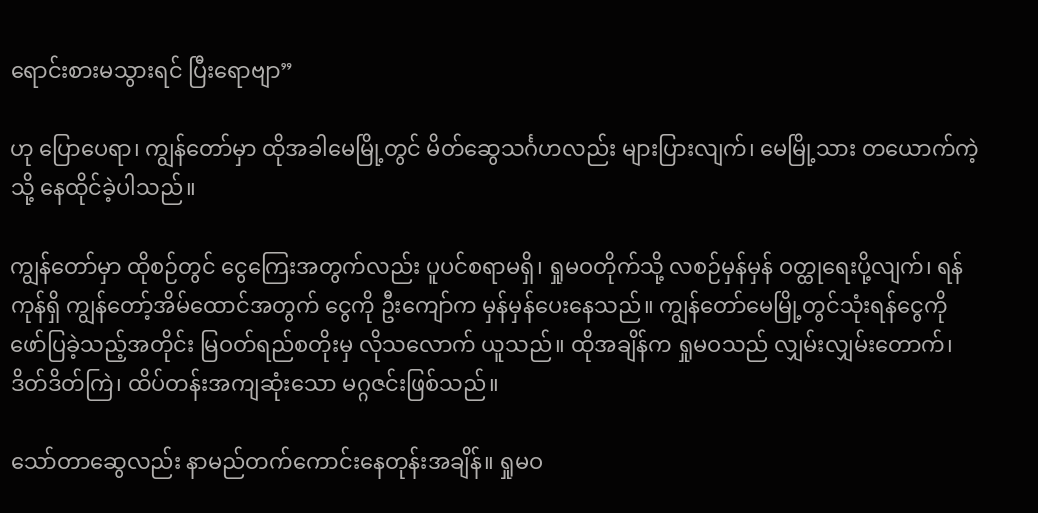ရောင်းစားမသွားရင် ပြီးရောဗျာ”

ဟု ပြောပေရာ၊ ကျွန်တော်မှာ ထိုအခါမေမြို့တွင် မိတ်ဆွေသင်္ဂဟလည်း များပြားလျက်၊ မေမြို့သား တယောက်ကဲ့သို့ နေထိုင်ခဲ့ပါသည်။

ကျွန်တော်မှာ ထိုစဉ်တွင် ငွေကြေးအတွက်လည်း ပူပင်စရာမရှိ၊ ရှုမဝတိုက်သို့ လစဉ်မှန်မှန် ဝတ္ထုရေးပို့လျက်၊ ရန်ကုန်ရှိ ကျွန်တော့်အိမ်ထောင်အတွက် ငွေကို ဦးကျော်က မှန်မှန်ပေးနေသည်။ ကျွန်တော်မေမြို့တွင်သုံးရန်ငွေကို ဖော်ပြခဲ့သည့်အတိုင်း မြဝတ်ရည်စတိုးမှ လိုသလောက် ယူသည်။ ထိုအချိန်က ရှုမဝသည် လျှမ်းလျှမ်းတောက်၊ ဒိတ်ဒိတ်ကြဲ၊ ထိပ်တန်းအကျဆုံးသော မဂ္ဂဇင်းဖြစ်သည်။

သော်တာဆွေလည်း နာမည်တက်ကောင်းနေတုန်းအချိန်။ ရှုမဝ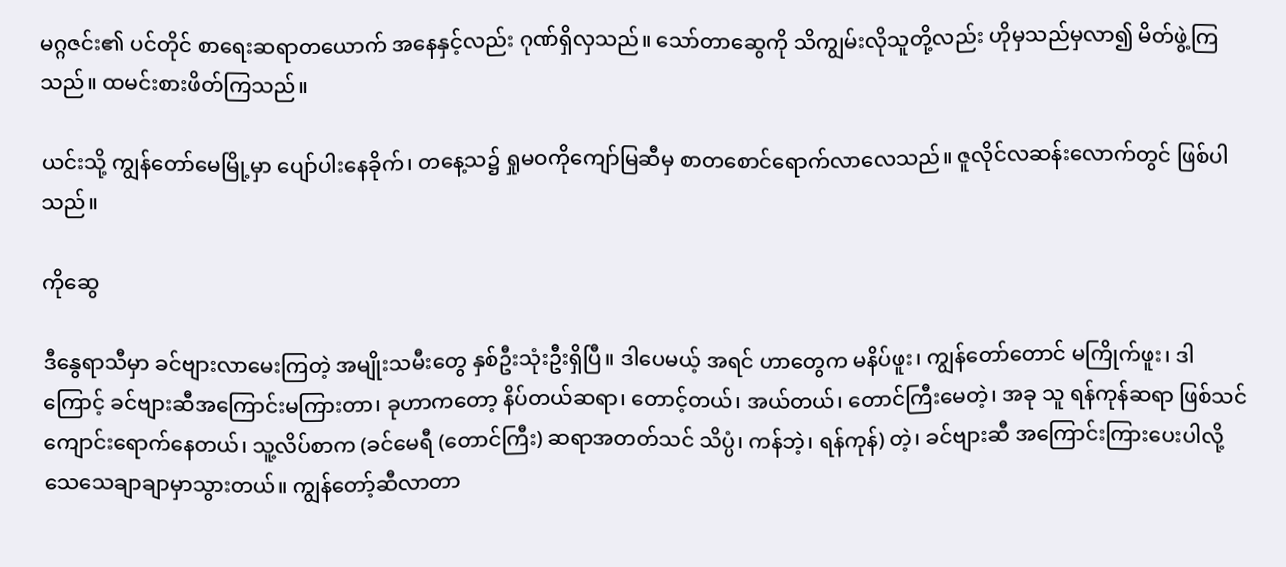မဂ္ဂဇင်း၏ ပင်တိုင် စာရေးဆရာတယောက် အနေနှင့်လည်း ဂုဏ်ရှိလှသည်။ သော်တာဆွေကို သိကျွမ်းလိုသူတို့လည်း ဟိုမှသည်မှလာ၍ မိတ်ဖွဲ့ကြသည်။ ထမင်းစားဖိတ်ကြသည်။

ယင်းသို့ ကျွန်တော်မေမြို့မှာ ပျော်ပါးနေခိုက်၊ တနေ့သ၌ ရှုမဝကိုကျော်မြဆီမှ စာတစောင်ရောက်လာလေသည်။ ဇူလိုင်လဆန်းလောက်တွင် ဖြစ်ပါသည်။

ကိုဆွေ

ဒီနွေရာသီမှာ ခင်ဗျားလာမေးကြတဲ့ အမျိုးသမီးတွေ နှစ်ဦးသုံးဦးရှိပြီ။ ဒါပေမယ့် အရင် ဟာတွေက မနိပ်ဖူး၊ ကျွန်တော်တောင် မကြိုက်ဖူး၊ ဒါကြောင့် ခင်ဗျားဆီအကြောင်းမကြားတာ၊ ခုဟာကတော့ နိပ်တယ်ဆရာ၊ တောင့်တယ်၊ အယ်တယ်၊ တောင်ကြီးမေတဲ့၊ အခု သူ ရန်ကုန်ဆရာ ဖြစ်သင် ကျောင်းရောက်နေတယ်၊ သူ့လိပ်စာက (ခင်မေရီ (တောင်ကြီး) ဆရာအတတ်သင် သိပ္ပံ၊ ကန်ဘဲ့၊ ရန်ကုန်) တဲ့၊ ခင်ဗျားဆီ အကြောင်းကြားပေးပါလို့ သေသေချာချာမှာသွားတယ်။ ကျွန်တော့်ဆီလာတာ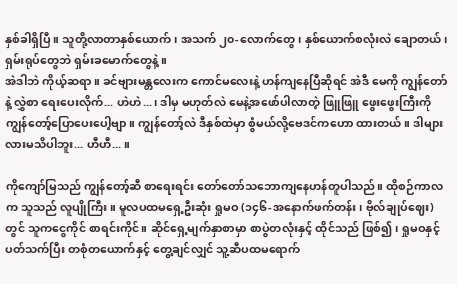နှစ်ခါရှိပြီ။ သူတို့လာတာနှစ်ယောက်၊ အသက် ၂၀-လောက်တွေ၊ နှစ်ယောက်စလုံးလဲ ချောတယ်၊ ရှမ်းရုပ်တွေဘဲ ရှမ်းခမောက်တွေနဲ့။
အဲဒါဘဲ ကိုယ့်ဆရာ။ ခင်ဗျားမန္တလေးက ကောင်မလေးနဲ့ ဟန်ကျနေပြီဆိုရင် အဲဒီ မေကို ကျွန်တော်နဲ့ လွှဲစာ ရေးပေးလိုက်... ဟဲဟဲ...၊ ဒါမှ မဟုတ်လဲ မေနဲ့အဖော်ပါလာတဲ့ ဖြူဖြူ ဖွေးဖွေးကြီးကို ကျွန်တော့်ပြောပေးပေါ့ဗျာ။ ကျွန်တော့်လဲ ဒီနှစ်ထဲမှာ စွံမယ်လို့ဗေဒင်ကဟော ထားတယ်။ ဒါများလားမသိပါဘူး... ဟီဟီ... ။

ကိုကျော်မြသည် ကျွန်တော့်ဆီ စာရေးရင်း တော်တော်သဘောကျနေဟန်တူပါသည်။ ထိုစဉ်ကာလက သူသည် လူပျိုကြီး။ မူလပထမရှေ့ဦးဆုံး ရှုမဝ (၁၄၆-အနောက်ဖက်တန်း၊ ဗိုလ်ချုပ်ဈေး)တွင် သူကငွေကိုင် စာရင်းကိုင်။ ဆိုင်ရှေ့မျက်နှာစာမှာ စာပွဲတလုံးနှင့် ထိုင်သည် ဖြစ်၍၊ ရှုမဝနှင့် ပတ်သက်ပြီး တစုံတယောက်နှင့် တွေ့ချင်လျှင် သူ့ဆီပထမရောက်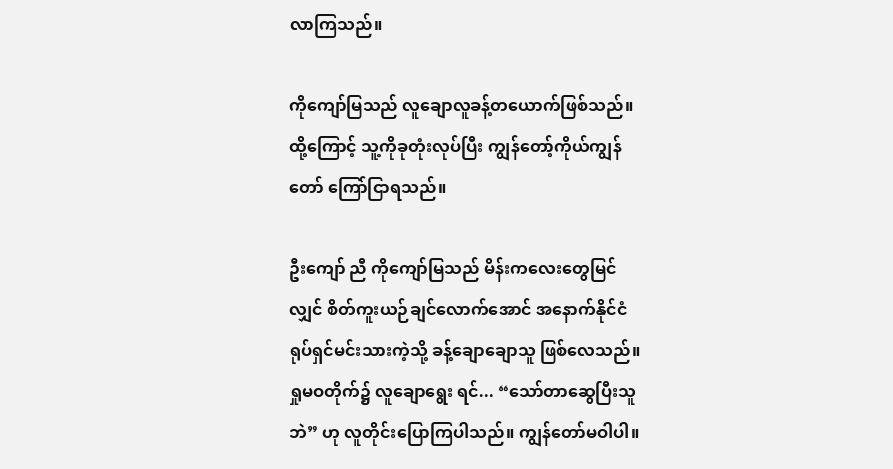လာကြသည်။

ကိုကျော်မြသည် လူချောလူခန့်တယောက်ဖြစ်သည်။ ထို့ကြောင့် သူ့ကိုခုတုံးလုပ်ပြီး ကျွန်တော့်ကိုယ်ကျွန်တော် ကြော်ငြာရသည်။

ဦးကျော် ညီ ကိုကျော်မြသည် မိန်းကလေးတွေမြင်လျှင် စိတ်ကူးယဉ်ချင်လောက်အောင် အနောက်နိုင်ငံ ရုပ်ရှင်မင်းသားကဲ့သို့ ခန့်ချောချောသူ ဖြစ်လေသည်။ ရှုမဝတိုက်၌ လူချောရွေး ရင်... “သော်တာဆွေပြီးသူဘဲ” ဟု လူတိုင်းပြောကြပါသည်။ ကျွန်တော်မဝါပါ။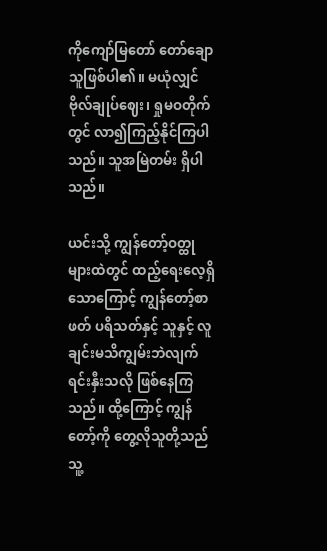ကိုကျော်မြတော် တော်ချောသူဖြစ်ပါ၏။ မယုံလျှင် ဗိုလ်ချုပ်ဈေး၊ ရှုမဝတိုက်တွင် လာ၍ကြည့်နိုင်ကြပါသည်။ သူအမြဲတမ်း ရှိပါသည်။

ယင်းသို့ ကျွန်တော့်ဝတ္ထုများထဲတွင် ထည့်ရေးလေ့ရှိသောကြောင့် ကျွန်တော့်စာဖတ် ပရိသတ်နှင့် သူနှင့် လူချင်းမသိကျွမ်းဘဲလျက် ရင်းနှီးသလို ဖြစ်နေကြသည်။ ထို့ကြောင့် ကျွန်တော့်ကို တွေ့လိုသူတို့သည် သူ့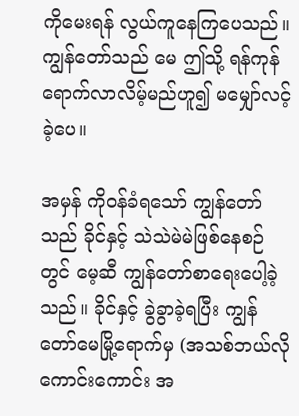ကိုမေးရန် လွယ်ကူနေကြပေသည်။
ကျွန်တော်သည် မေ ဤသို့ ရန်ကုန်ရောက်လာလိမ့်မည်ဟူ၍ မမျှော်လင့်ခဲ့ပေ။

အမှန် ကိုဝန်ခံရသော် ကျွန်တော်သည် ခိုင်နှင့် သဲသဲမဲမဲဖြစ်နေစဉ်တွင် မေ့ဆီ ကျွန်တော်စာရေးပေါ့ခဲ့ သည်။ ခိုင်နှင့် ခွဲခွာခဲ့ရပြီး ကျွန်တော်မေမြို့ရောက်မှ (အသစ်ဘယ်လိုကောင်းကောင်း အ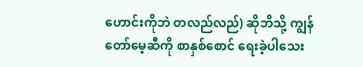ဟောင်းကိုဘဲ တလည်လည်) ဆိုဘိသို့ ကျွန်တော်မေ့ဆီကို စာနှစ်စောင် ရေးခဲ့ပါသေး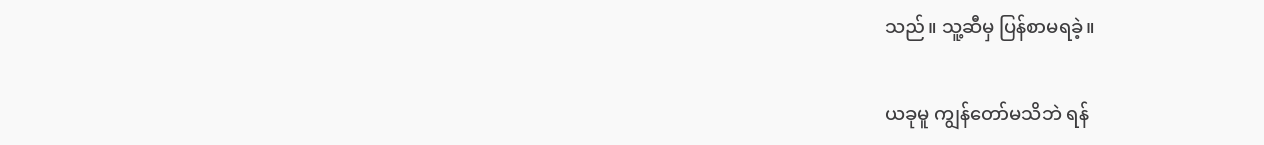သည်။ သူ့ဆီမှ ပြန်စာမရခဲ့။

ယခုမူ ကျွန်တော်မသိဘဲ ရန်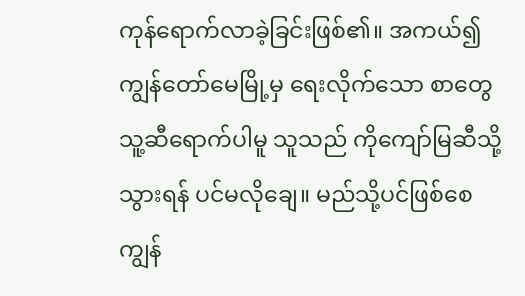ကုန်ရောက်လာခဲ့ခြင်းဖြစ်၏။ အကယ်၍ ကျွန်တော်မေမြို့မှ ရေးလိုက်သော စာတွေ သူ့ဆီရောက်ပါမူ သူသည် ကိုကျော်မြဆီသို့ သွားရန် ပင်မလိုချေ။ မည်သို့ပင်ဖြစ်စေ ကျွန်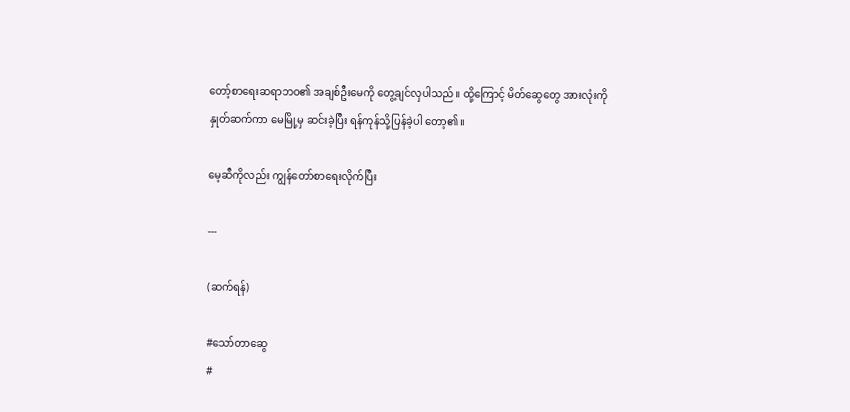တော့်စာရေးဆရာဘဝ၏ အချစ်ဦးမေကို တွေ့ချင်လှပါသည်။ ထို့ကြောင့် မိတ်ဆွေတွေ အားလုံးကို နှုတ်ဆက်ကာ မေမြို့မှ ဆင်းခဲ့ပြီး ရန်ကုန်သို့ပြန်ခဲ့ပါ တော့၏။

မေ့ဆီကိုလည်း ကျွန်တော်စာရေးလိုက်ပြီး

---

(ဆက်ရန်)

#သော်တာဆွေ
#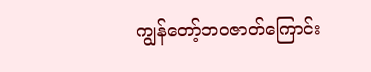ကျွန်‌တော့်ဘဝဇာတ်ကြောင်း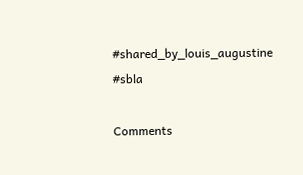#shared_by_louis_augustine
#sbla

Comments